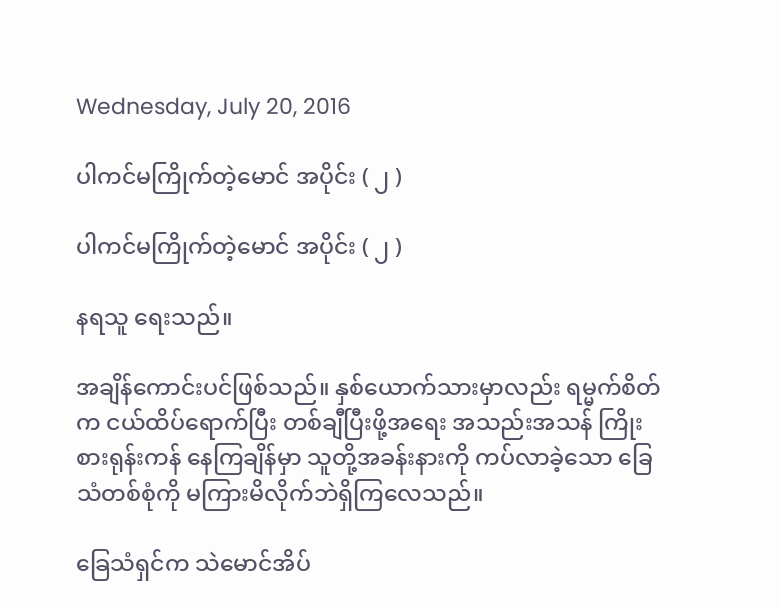Wednesday, July 20, 2016

ပါကင်မကြိုက်တဲ့မောင် အပိုင်း ( ၂ )

ပါကင်မကြိုက်တဲ့မောင် အပိုင်း ( ၂ )

နရသူ ရေးသည်။

အချိန်ကောင်းပင်ဖြစ်သည်။ နှစ်ယောက်သားမှာလည်း ရမ္မက်စိတ်က ငယ်ထိပ်ရောက်ပြီး တစ်ချီပြီးဖို့အရေး အသည်းအသန် ကြိုးစားရုန်းကန် နေကြချိန်မှာ သူတို့အခန်းနားကို ကပ်လာခဲ့သော ခြေသံတစ်စုံကို မကြားမိလိုက်ဘဲရှိကြလေသည်။

ခြေသံရှင်က သဲမောင်အိပ်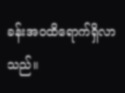ခန်းအဝထိရောက်ရှိလာသည်။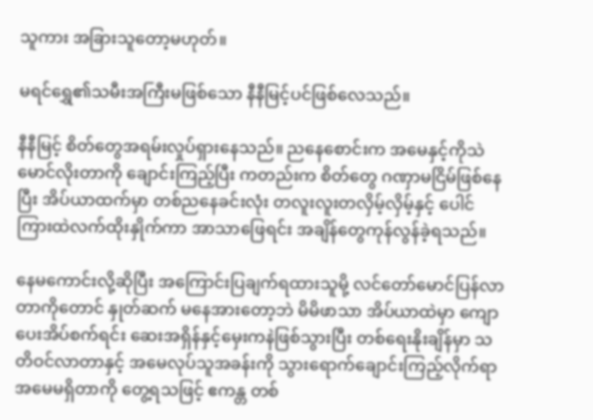သူကား အခြားသူတော့မဟုတ်။

မရင်ရွှေ၏သမီးအကြီးမဖြစ်သော နီနီမြင့်ပင်ဖြစ်လေသည်။

နီနီမြင့် စိတ်တွေအရမ်းလှုပ်ရှားနေသည်။ ညနေစောင်းက အမေနှင့်ကိုသဲမောင်လိုးတာကို ချောင်းကြည့်ပြီး ကတည်းက စိတ်တွေ ဂဏှာမငြိမ်ဖြစ်နေပြီး အိပ်ယာထက်မှာ တစ်ညနေခင်းလုံး တလူးလူးတလှိမ့်လှိမ့်နှင့် ပေါင်ကြားထဲလက်ထိုးနှိုက်ကာ အာသာဖြေရင်း အချိန်တွေကုန်လွန်ခဲ့ရသည်။

နေမကောင်းလို့ဆိုပြီး အကြောင်းပြချက်ရထားသူမို့ လင်တော်မောင်ပြန်လာတာကိုတောင် နှုတ်ဆက် မနေအားတော့ဘဲ မိမိဖာသာ အိပ်ယာထဲမှာ ကျောပေးအိပ်စက်ရင်း ဆေးအရှိန်နှင့်မှေးကနဲဖြစ်သွားပြီး တစ်ရေးနိုးချိန်မှာ သတိဝင်လာတာနှင့် အမေလုပ်သူအခန်းကို သွားရောက်ချောင်းကြည့်လိုက်ရာ အမေမရှိတာကို တွေ့ရသဖြင့် ဧကန္တ တစ်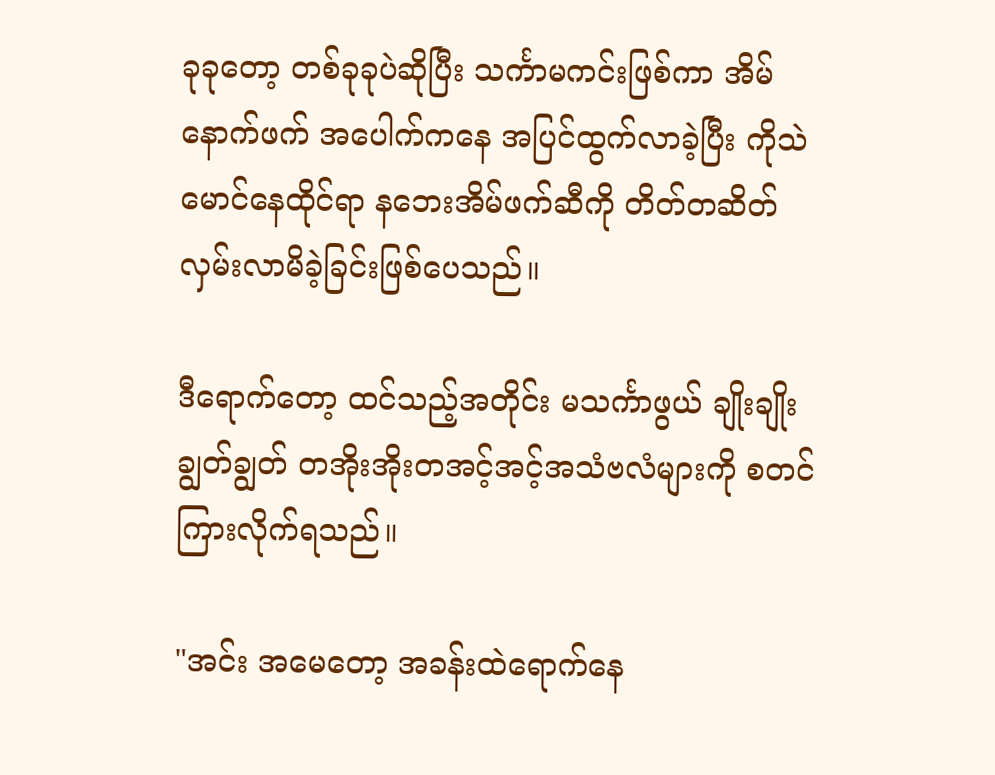ခုခုတော့ တစ်ခုခုပဲဆိုပြီး သင်္ကာမကင်းဖြစ်ကာ အိမ်နောက်ဖက် အပေါက်ကနေ အပြင်ထွက်လာခဲ့ပြီး ကိုသဲမောင်နေထိုင်ရာ နဘေးအိမ်ဖက်ဆီကို တိတ်တဆိတ် လှမ်းလာမိခဲ့ခြင်းဖြစ်ပေသည်။

ဒီရောက်တော့ ထင်သည့်အတိုင်း မသင်္ကာဖွယ် ချိုးချိုးချွတ်ချွတ် တအိုးအိုးတအင့်အင့်အသံဗလံများကို စတင်ကြားလိုက်ရသည်။

"အင်း အမေတော့ အခန်းထဲရောက်နေ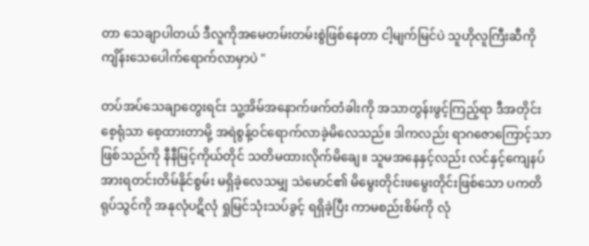တာ သေချာပါတယ် ဒီလူကိုအမေတမ်းတမ်းစွဲဖြစ်နေတာ ငါ့မျက်မြင်ပဲ သူဟိုလူကြီးဆီကို ကျိန်းသေပေါက်ရောက်လာမှာပဲ "

တပ်အပ်သေချာတွေးရင်း သူ့အိမ်အနောက်ဖက်တံခါးကို အသာတွန်းဖွင့်ကြည့်ရာ ဒီအတိုင်းစေ့ရုံသာ စေ့ထားတာမို့ အရဲစွန့်ဝင်ရောက်လာခဲ့မိလေသည်။ ဒါကလည်း ရာဂဇောကြောင့်သာဖြစ်သည်ကို နီနီမြင့်ကိုယ်တိုင် သတိမထားလိုက်မိချေ။ သူမအနေနှင့်လည်း လင်နှင့်ကျေနပ်အားရတင်းတိမ်နိုင်စွမ်း မရှိခဲ့လေသမျှ သဲမောင်၏ မိမွေးတိုင်းဖမွေးတိုင်းဖြစ်သော ပကတိရုပ်သွင်ကို အနုလုံပဋိလုံ ရှုမြင်သုံးသပ်ခွင့် ရရှိခဲ့ပြီး ကာမစည်းစိမ်ကို လုံ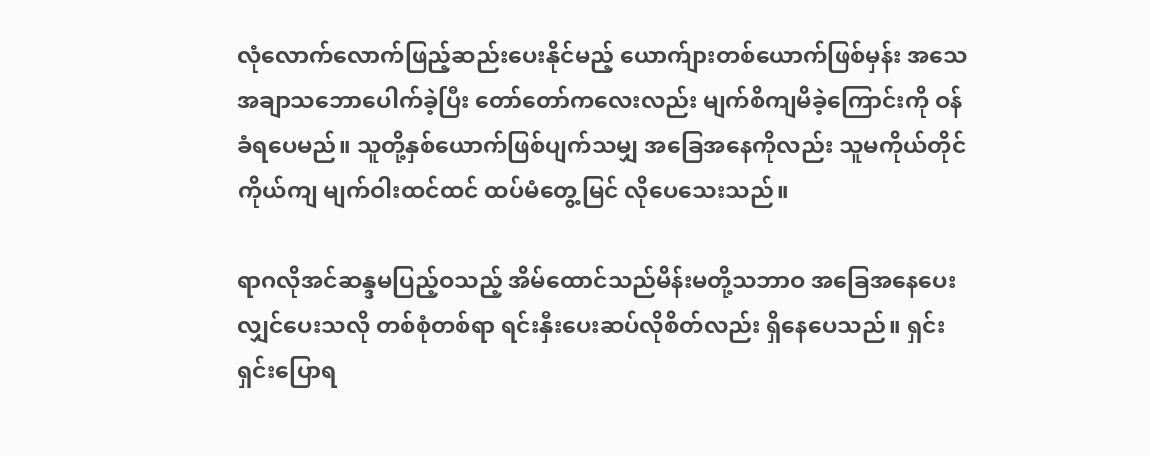လုံလောက်လောက်ဖြည့်ဆည်းပေးနိုင်မည့် ယောက်ျားတစ်ယောက်ဖြစ်မှန်း အသေအချာသဘောပေါက်ခဲ့ပြီး တော်တော်ကလေးလည်း မျက်စိကျမိခဲ့ကြောင်းကို ဝန်ခံရပေမည်။ သူတို့နှစ်ယောက်ဖြစ်ပျက်သမျှ အခြေအနေကိုလည်း သူမကိုယ်တိုင်ကိုယ်ကျ မျက်ဝါးထင်ထင် ထပ်မံတွေ့မြင် လိုပေသေးသည်။

ရာဂလိုအင်ဆန္ဒမပြည့်ဝသည့် အိမ်ထောင်သည်မိန်းမတို့သဘာဝ အခြေအနေပေးလျှင်ပေးသလို တစ်စုံတစ်ရာ ရင်းနှီးပေးဆပ်လိုစိတ်လည်း ရှိနေပေသည်။ ရှင်းရှင်းပြောရ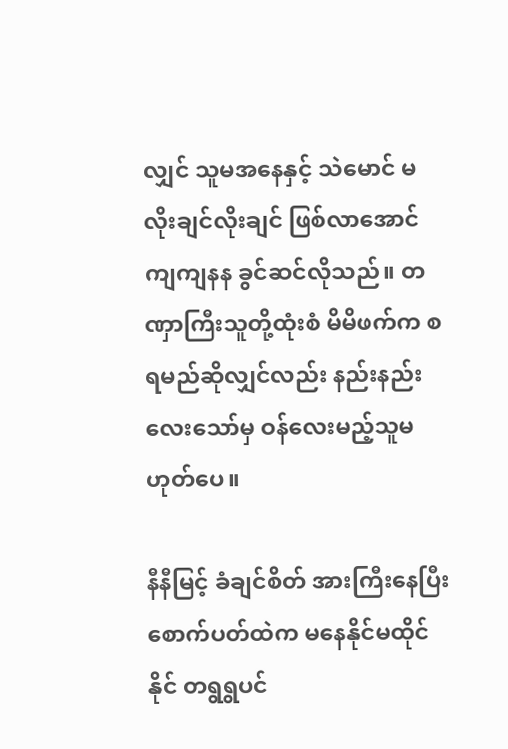လျှင် သူမအနေနှင့် သဲမောင် မလိုးချင်လိုးချင် ဖြစ်လာအောင် ကျကျနန ခွင်ဆင်လိုသည်။ တဏှာကြီးသူတို့ထုံးစံ မိမိဖက်က စရမည်ဆိုလျှင်လည်း နည်းနည်းလေးသော်မှ ဝန်လေးမည့်သူမဟုတ်ပေ။

နီနီမြင့် ခံချင်စိတ် အားကြီးနေပြီး စောက်ပတ်ထဲက မနေနိုင်မထိုင်နိုင် တရွရွပင်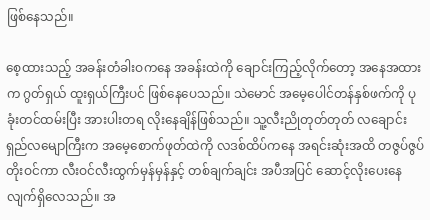ဖြစ်နေသည်။

စေ့ထားသည့် အခန်းတံခါးဝကနေ အခန်းထဲကို ချောင်းကြည့်လိုက်တော့ အနေအထားက ဂွတ်ရှယ် ထူးရှယ်ကြီးပင် ဖြစ်နေပေသည်။ သဲမောင် အမေ့ပေါင်တန်နှစ်ဖက်ကို ပုခုံးတင်ထမ်းပြီး အားပါးတရ လိုးနေချိန်ဖြစ်သည်။ သူ့လီးညိုတုတ်တုတ် လချောင်းရှည်လမျောကြီးက အမေ့စောက်ဖုတ်ထဲကို လဒစ်ထိပ်ကနေ အရင်းဆုံးအထိ တဇွပ်ဇွပ်တိုးဝင်ကာ လီးဝင်လီးထွက်မှန်မှန်နှင့် တစ်ချက်ချင်း အပီအပြင် ဆောင့်လိုးပေးနေလျက်ရှိလေသည်။ အ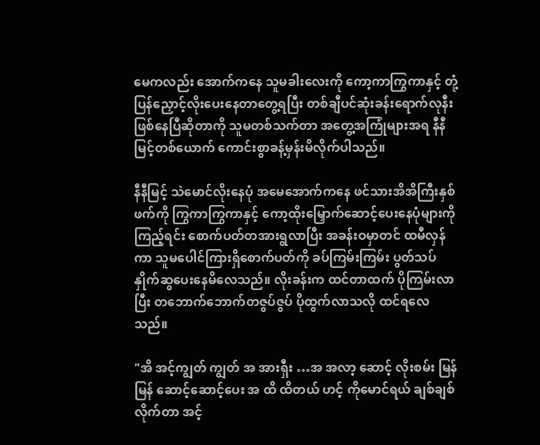မေကလည်း အောက်ကနေ သူမခါးလေးကို ကော့ကာကြွကာနှင့် တုံ့ပြန်ညှောင့်လိုးပေးနေတာတွေ့ရပြီး တစ်ချီပင်ဆုံးခန်းရောက်လုနီး ဖြစ်နေပြီဆိုတာကို သူမတစ်သက်တာ အတွေ့အကြုံများအရ နီနီမြင့်တစ်ယောက် ကောင်းစွာခန့်မှန်းမိလိုက်ပါသည်။

နီနီမြင့် သဲမောင်လိုးနေပုံ အမေအောက်ကနေ ဖင်သားအိအိကြီးနှစ်ဖက်ကို ကြွကာကြွကာနှင့် ကော့ထိုးမြှောက်ဆောင့်ပေးနေပုံများကိုကြည့်ရင်း စောက်ပတ်တအားရွလာပြီး အခန်းဝမှာတင် ထမီလှန်ကာ သူမပေါင်ကြားရှိစောက်ပတ်ကို ခပ်ကြမ်းကြမ်း ပွတ်သပ်နှိုက်ဆွပေးနေမိလေသည်။ လိုးခန်းက ထင်တာထက် ပိုကြမ်းလာပြီး တဘောက်ဘောက်တဇွပ်ဇွပ် ပိုထွက်လာသလို ထင်ရလေသည်။

"အိ အင့်ကျွတ် ကျွတ် အ အားရှီး …အ အလာ့ ဆောင့် လိုးစမ်း မြန်မြန် ဆောင့်ဆောင့်ပေး အ ထိ ထိတယ် ဟင့် ကိုမောင်ရယ် ချစ်ချစ်လိုက်တာ အင့်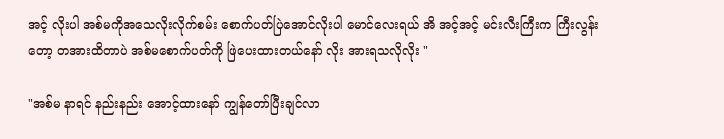အင့် လိုးပါ အစ်မကိုအသေလိုးလိုက်စမ်း စောက်ပတ်ပြဲအောင်လိုးပါ မောင်လေးရယ် အိ အင့်အင့် မင်းလီးကြီးက ကြီးလွန်းတော့ တအားထိတာပဲ အစ်မစောက်ပတ်ကို ဖြဲပေးထားတယ်နော် လိုး အားရသလိုလိုး "

"အစ်မ နာရင် နည်းနည်း အောင့်ထားနော် ကျွန်တော်ပြီးချင်လာ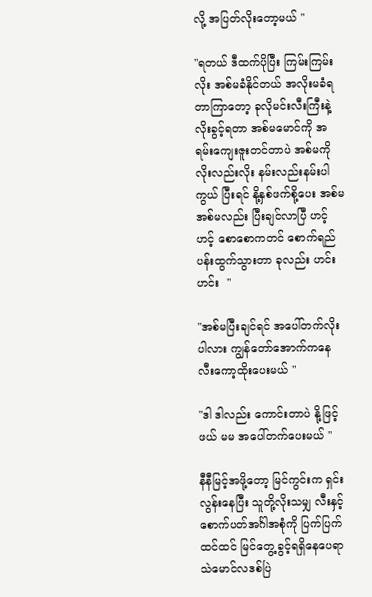လို့ အပြတ်လိုးတော့မယ် "

"ရတယ် ဒီထက်ပိုပြီး ကြမ်းကြမ်းလိုး အစ်မခံနိုင်တယ် အလိုးမခံရတာကြာတော့ ခုလိုမင်းလီးကြီးနဲ့ လိုးခွင့်ရတာ အစ်မမောင်ကို အရမ်းကျေးဇူးတင်တာပဲ အစ်မကိုလိုးလည်းလိုး နမ်းလည်းနမ်းပါကွယ် ပြီးရင် နို့နှစ်ဖက်စို့ပေး အစ်မ အစ်မလည်း ပြီးချင်လာပြီ ဟင့်ဟင့် စောစောကတင် စောက်ရည်ပန်းထွက်သွားတာ ခုလည်း ဟင်း ဟင်း  "

"အစ်မပြီးချင်ရင် အပေါ်တက်လိုးပါလား ကျွန်တော်အောက်ကနေ လီးကော့ထိုးပေးမယ် "

"ဒါ ဒါလည်း ကောင်းတာပဲ နို့ဖြင့်ဖယ် မမ အပေါ်တက်ပေးမယ် "

နီနီမြင့်အဖို့တော့ မြင်ကွင်းက ရှင်းလွန်းနေပြီး သူတို့လိုးသမျှ လီးနှင့်စောက်ပတ်အင်္ဂါအစုံကို ပြက်ပြက်ထင်ထင် မြင်တွေ့ခွင့်ရရှိနေပေရာ သဲမောင်လဒစ်ပြဲ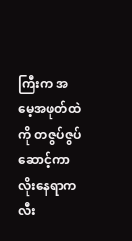ကြီးက အမေ့အဖုတ်ထဲကို တဇွပ်ဇွပ်ဆောင့်ကာလိုးနေရာက လီး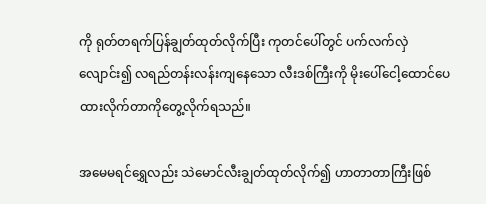ကို ရုတ်တရက်ပြန်ချွတ်ထုတ်လိုက်ပြီး ကုတင်ပေါ်တွင် ပက်လက်လှဲလျောင်း၍ လရည်တန်းလန်းကျနေသော လီးဒစ်ကြီးကို မိုးပေါ်ငေါ့ထောင်ပေထားလိုက်တာကိုတွေ့လိုက်ရသည်။

အမေမရင်ရွှေလည်း သဲမောင်လီးချွတ်ထုတ်လိုက်၍ ဟာတာတာကြီးဖြစ်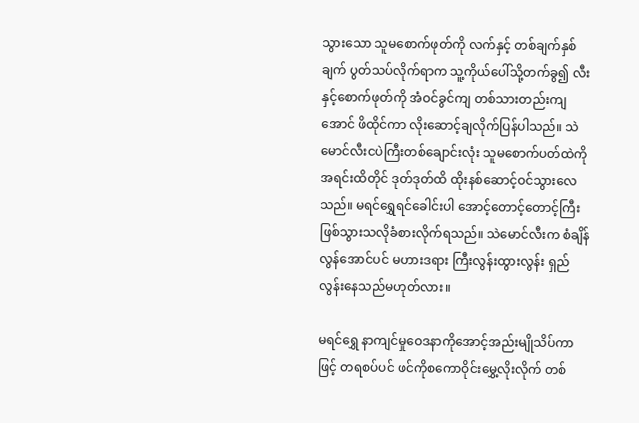သွားသော သူမစောက်ဖုတ်ကို လက်နှင့် တစ်ချက်နှစ်ချက် ပွတ်သပ်လိုက်ရာက သူ့ကိုယ်ပေါ်သို့တက်ခွ၍ လီးနှင့်စောက်ဖုတ်ကို အံဝင်ခွင်ကျ တစ်သားတည်းကျအောင် ဖိထိုင်ကာ လိုးဆောင့်ချလိုက်ပြန်ပါသည်။ သဲမောင်လီးငပဲကြီးတစ်ချောင်းလုံး သူမစောက်ပတ်ထဲကို အရင်းထိတိုင် ဒုတ်ဒုတ်ထိ ထိုးနစ်ဆောင့်ဝင်သွားလေသည်။ မရင်ရွှေရင်ခေါင်းပါ အောင့်တောင့်တောင့်ကြီးဖြစ်သွားသလိုခံစားလိုက်ရသည်။ သဲမောင်လီးက စံချိန်လွန်အောင်ပင် မဟားဒရား ကြီးလွန်းထွားလွန်း ရှည်လွန်းနေသည်မဟုတ်လား။

မရင်ရွှေ နာကျင်မှုဝေဒနာကိုအောင့်အည်းမျိုသိပ်ကာဖြင့် တရစပ်ပင် ဖင်ကိုစကောဝိုင်းမွှေ့လိုးလိုက် တစ်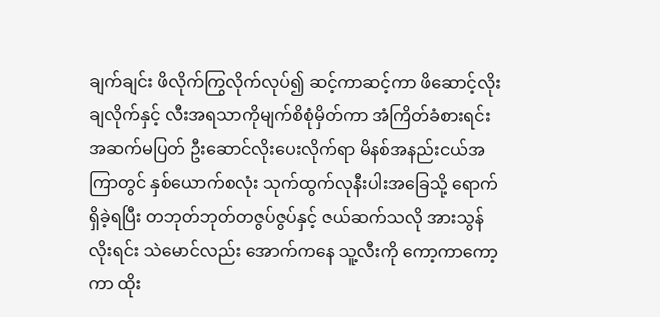ချက်ချင်း ဖိလိုက်ကြွလိုက်လုပ်၍ ဆင့်ကာဆင့်ကာ ဖိဆောင့်လိုးချလိုက်နှင့် လီးအရသာကိုမျက်စိစုံမှိတ်ကာ အံကြိတ်ခံစားရင်း အဆက်မပြတ် ဦးဆောင်လိုးပေးလိုက်ရာ မိနစ်အနည်းငယ်အကြာတွင် နှစ်ယောက်စလုံး သုက်ထွက်လုနီးပါးအခြေသို့ ရောက်ရှိခဲ့ရပြီး တဘုတ်ဘုတ်တဇွပ်ဇွပ်နှင့် ဇယ်ဆက်သလို အားသွန်လိုးရင်း သဲမောင်လည်း အောက်ကနေ သူ့လီးကို ကော့ကာကော့ကာ ထိုး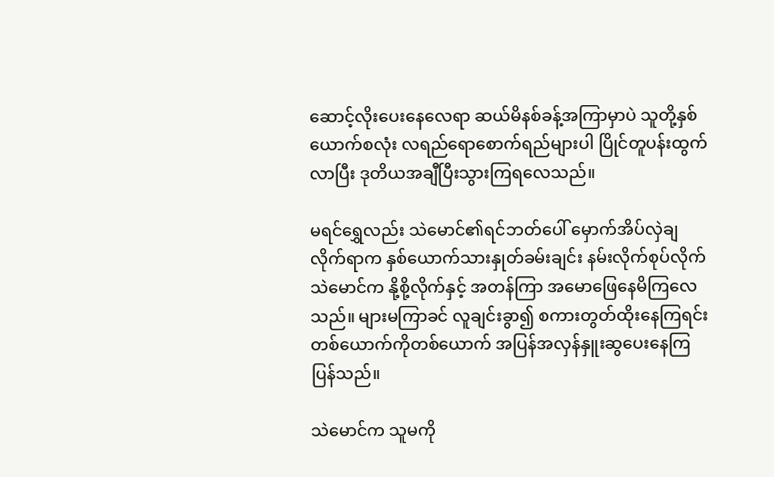ဆောင့်လိုးပေးနေလေရာ ဆယ်မိနစ်ခန့်အကြာမှာပဲ သူတို့နှစ်ယောက်စလုံး လရည်ရောစောက်ရည်များပါ ပြိုင်တူပန်းထွက်လာပြီး ဒုတိယအချီပြီးသွားကြရလေသည်။

မရင်ရွှေလည်း သဲမောင်၏ရင်ဘတ်ပေါ် မှောက်အိပ်လှဲချလိုက်ရာက နှစ်ယောက်သားနှုတ်ခမ်းချင်း နမ်းလိုက်စုပ်လိုက် သဲမောင်က နို့စို့လိုက်နှင့် အတန်ကြာ အမောဖြေနေမိကြလေသည်။ များမကြာခင် လူချင်းခွာ၍ စကားတွတ်ထိုးနေကြရင်း တစ်ယောက်ကိုတစ်ယောက် အပြန်အလှန်နှူးဆွပေးနေကြပြန်သည်။

သဲမောင်က သူမကို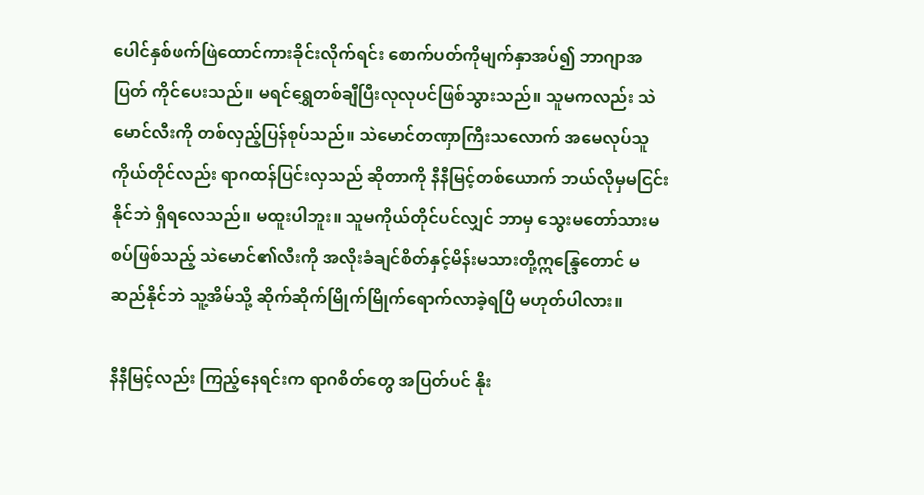ပေါင်နှစ်ဖက်ဖြဲထောင်ကားခိုင်းလိုက်ရင်း စောက်ပတ်ကိုမျက်နှာအပ်၍ ဘာဂျာအပြတ် ကိုင်ပေးသည်။ မရင်ရွှေတစ်ချီပြီးလုလုပင်ဖြစ်သွားသည်။ သူမကလည်း သဲမောင်လီးကို တစ်လှည့်ပြန်စုပ်သည်။ သဲမောင်တဏှာကြီးသလောက် အမေလုပ်သူကိုယ်တိုင်လည်း ရာဂထန်ပြင်းလှသည် ဆိုတာကို နီနီမြင့်တစ်ယောက် ဘယ်လိုမှမငြင်းနိုင်ဘဲ ရှိရလေသည်။ မထူးပါဘူး။ သူမကိုယ်တိုင်ပင်လျှင် ဘာမှ သွေးမတော်သားမစပ်ဖြစ်သည့် သဲမောင်၏လီးကို အလိုးခံချင်စိတ်နှင့်မိန်းမသားတို့ဣန္ဒြေတောင် မဆည်နိုင်ဘဲ သူ့အိမ်သို့ ဆိုက်ဆိုက်မြိုက်မြိုက်ရောက်လာခဲ့ရပြီ မဟုတ်ပါလား။

နီနီမြင့်လည်း ကြည့်နေရင်းက ရာဂစိတ်တွေ အပြတ်ပင် နိုး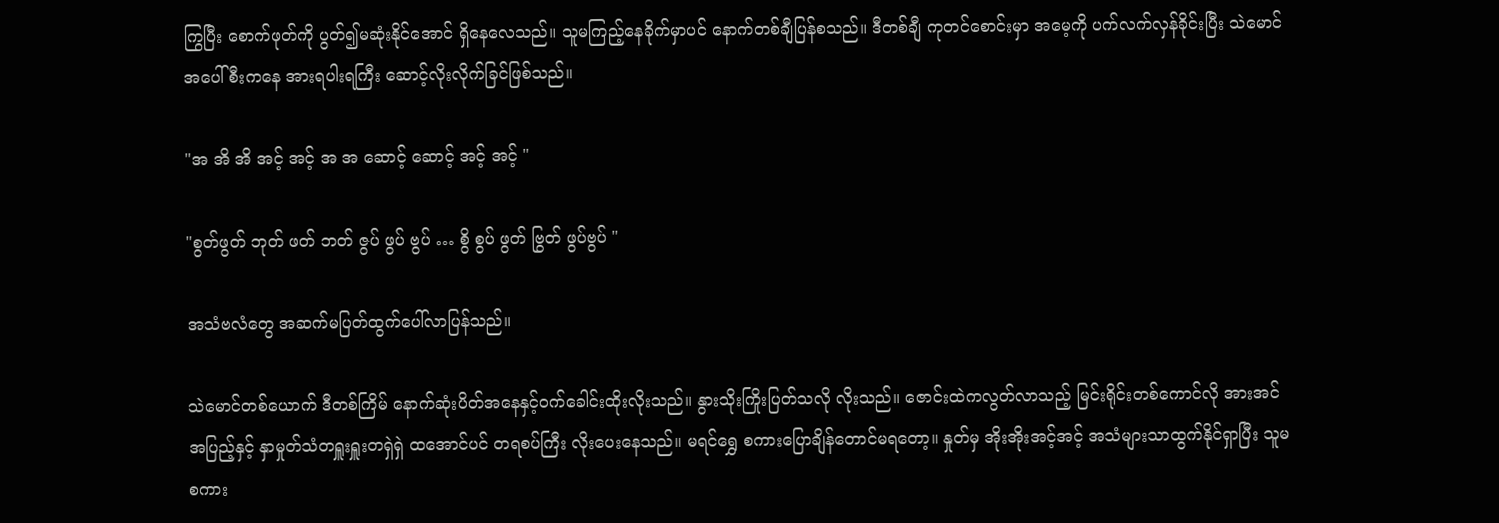ကြွပြီး စောက်ဖုတ်ကို ပွတ်၍မဆုံးနိုင်အောင် ရှိနေလေသည်။ သူမကြည့်နေခိုက်မှာပင် နောက်တစ်ချီပြန်စသည်။ ဒီတစ်ချီ ကုတင်စောင်းမှာ အမေ့ကို ပက်လက်လှန်ခိုင်းပြီး သဲမောင်အပေါ်စီးကနေ အားရပါးရကြီး ဆောင့်လိုးလိုက်ခြင်ဖြစ်သည်။

"အ အိ အိ အင့် အင့် အ အ ဆောင့် ဆောင့် အင့် အင့် "

"စွတ်ဖွတ် ဘုတ် ဖတ် ဘတ် ဇွပ် ဖွပ် ဗွပ် … စွိ စွပ် ဖွတ် ဗြွတ် ဖွပ်ဗွပ် "

အသံဗလံတွေ အဆက်မပြတ်ထွက်ပေါ်လာပြန်သည်။

သဲမောင်တစ်ယောက် ဒီတစ်ကြိမ် နောက်ဆုံးပိတ်အနေနှင့်ဝက်ခေါင်းထိုးလိုးသည်။ နွားသိုးကြိုးပြတ်သလို လိုးသည်။ ဇောင်းထဲကလွတ်လာသည့် မြင်းရိုင်းတစ်ကောင်လို အားအင်အပြည့်နှင့် နှာမှုတ်သံတရှူးရှူးတရှဲရှဲ ထအောင်ပင် တရစပ်ကြီး လိုးပေးနေသည်။ မရင်ရွှေ စကားပြောချိန်တောင်မရတော့။ နှုတ်မှ အိုးအိုးအင့်အင့် အသံများသာထွက်နိုင်ရှာပြီး သူမစကား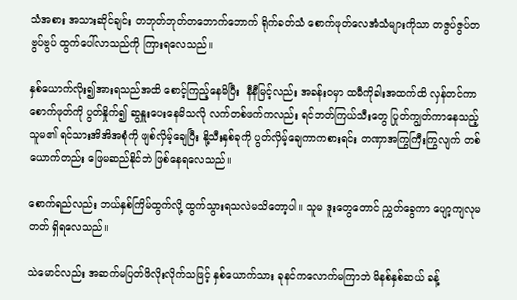သံအစား အသားဆိုင်ချင်း တဘုတ်ဘုတ်တဘောက်ဘောက် ရိုက်ခတ်သံ စောက်ဖုတ်လေအံသံများကိုသာ တဇွပ်ဇွပ်တဗွပ်ဗွပ် ထွက်ပေါ်လာသည်ကို ကြားရလေသည်။

နှစ်ယောက်လိုး၍အားရသည်အထိ စောင့်ကြည့်နေမိပြီး  နီနီမြင့်လည်း အခန်းဝမှာ ထမီကိုခါးအထက်ထိ လှန်တင်ကာ စောက်ဖုတ်ကို ပွတ်နှိုက်၍ ဆွနှူးပေးနေမိသလို လက်တစ်ဖက်ကလည်း ရင်ဘတ်ကြယ်သီးတွေ ပြုတ်ကျွတ်ကာနေသည့် သူမ၏ ရင်သားအိအိအစုံကို ဖျစ်လှိမ့်ချေပြီး နို့သီးနှစ်ခုကို ပွတ်လှိမ့်ချေကာကစားရင်း တဏှာအကြွကြီးကြွလျက် တစ်ယောက်တည်း ဖြေမဆည်နိုင်ဘဲ ဖြစ်နေရလေသည်။

စောက်ရည်လည်း ဘယ်နှစ်ကြိမ်ထွက်လို့ ထွက်သွားရသလဲမသိတော့ပါ။ သူမ ဒူးတွေတောင် ညွှတ်ခွေကာ ပျော့ကျလုမတတ် ရှိရလေသည်။

သဲမောင်လည်း အဆက်မပြတ်ဖိလိုးလိုက်သဖြင့် နှစ်ယောက်သား ခုနင်ကလောက်မကြာဘဲ မိနစ်နှစ်ဆယ် ခန့်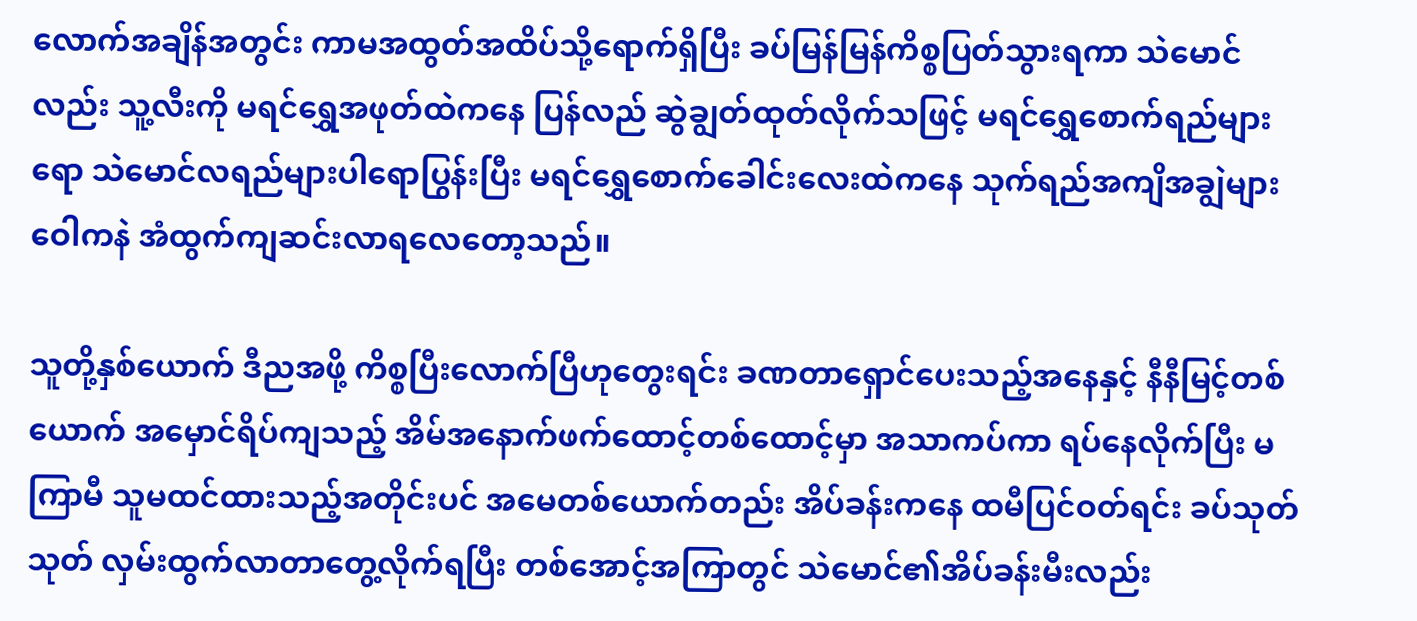လောက်အချိန်အတွင်း ကာမအထွတ်အထိပ်သို့ရောက်ရှိပြီး ခပ်မြန်မြန်ကိစ္စပြတ်သွားရကာ သဲမောင်လည်း သူ့လီးကို မရင်ရွှေအဖုတ်ထဲကနေ ပြန်လည် ဆွဲချွတ်ထုတ်လိုက်သဖြင့် မရင်ရွှေစောက်ရည်များရော သဲမောင်လရည်များပါရောပြွန်းပြီး မရင်ရွှေစောက်ခေါင်းလေးထဲကနေ သုက်ရည်အကျိအချွဲများ ဝေါကနဲ အံထွက်ကျဆင်းလာရလေတော့သည်။

သူတို့နှစ်ယောက် ဒီညအဖို့ ကိစ္စပြီးလောက်ပြီဟုတွေးရင်း ခဏတာရှောင်ပေးသည့်အနေနှင့် နီနီမြင့်တစ်ယောက် အမှောင်ရိပ်ကျသည့် အိမ်အနောက်ဖက်ထောင့်တစ်ထောင့်မှာ အသာကပ်ကာ ရပ်နေလိုက်ပြီး မကြာမီ သူမထင်ထားသည့်အတိုင်းပင် အမေတစ်ယောက်တည်း အိပ်ခန်းကနေ ထမီပြင်ဝတ်ရင်း ခပ်သုတ်သုတ် လှမ်းထွက်လာတာတွေ့လိုက်ရပြီး တစ်အောင့်အကြာတွင် သဲမောင်၏အိပ်ခန်းမီးလည်း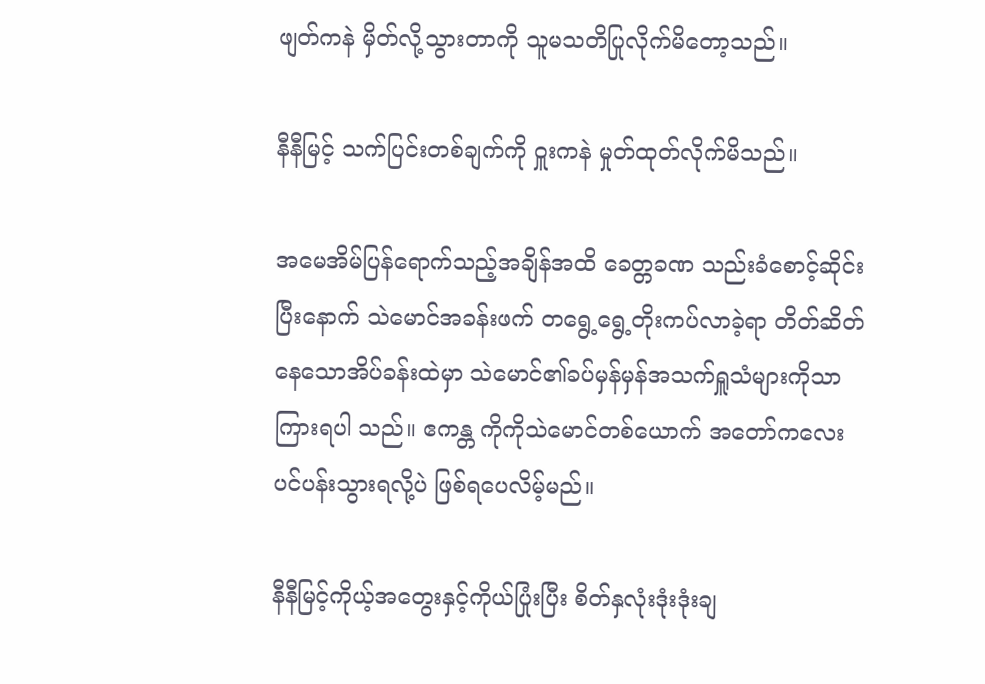ဖျတ်ကနဲ မှိတ်လို့သွားတာကို သူမသတိပြုလိုက်မိတော့သည်။

နီနီမြင့် သက်ပြင်းတစ်ချက်ကို ဝှူးကနဲ မှုတ်ထုတ်လိုက်မိသည်။

အမေအိမ်ပြန်ရောက်သည့်အချိန်အထိ ခေတ္တခဏ သည်းခံစောင့်ဆိုင်းပြီးနောက် သဲမောင်အခန်းဖက် တရွေ့ရွေ့တိုးကပ်လာခဲ့ရာ တိတ်ဆိတ်နေသောအိပ်ခန်းထဲမှာ သဲမောင်၏ခပ်မှန်မှန်အသက်ရှူသံများကိုသာ ကြားရပါ သည်။ ဧကန္တ ကိုကိုသဲမောင်တစ်ယောက် အတော်ကလေး ပင်ပန်းသွားရလို့ပဲ ဖြစ်ရပေလိမ့်မည်။

နီနီမြင့်ကိုယ့်အတွေးနှင့်ကိုယ်ပြုံးပြီး စိတ်နှလုံးဒုံးဒုံးချ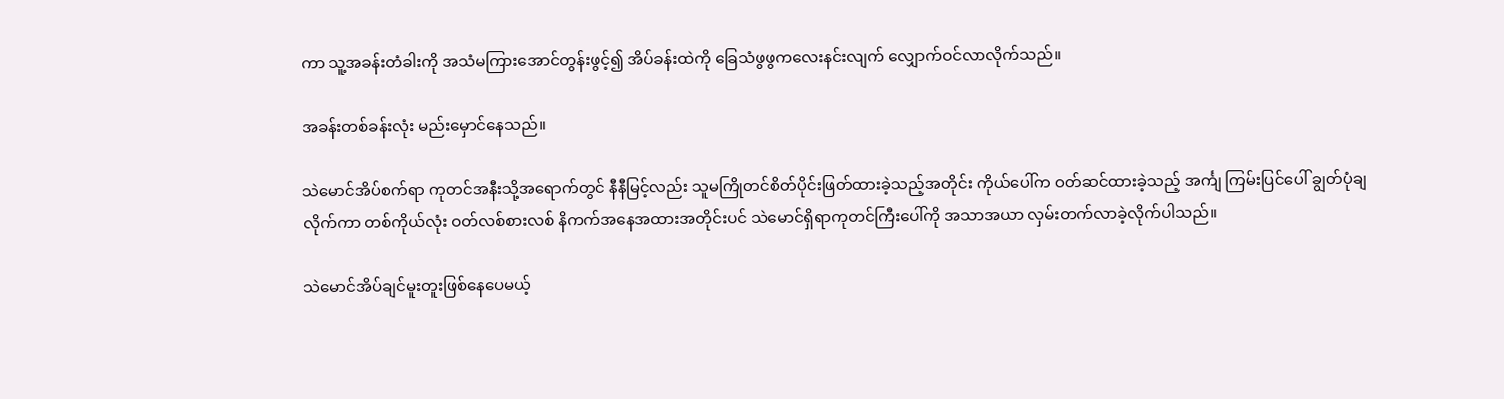ကာ သူ့အခန်းတံခါးကို အသံမကြားအောင်တွန်းဖွင့်၍ အိပ်ခန်းထဲကို ခြေသံဖွဖွကလေးနင်းလျက် လျှောက်ဝင်လာလိုက်သည်။

အခန်းတစ်ခန်းလုံး မည်းမှောင်နေသည်။

သဲမောင်အိပ်စက်ရာ ကုတင်အနီးသို့အရောက်တွင် နီနီမြင့်လည်း သူမကြိုတင်စိတ်ပိုင်းဖြတ်ထားခဲ့သည့်အတိုင်း ကိုယ်ပေါ်က ဝတ်ဆင်ထားခဲ့သည့် အင်္ကျ ကြမ်းပြင်ပေါ် ချွတ်ပုံချလိုက်ကာ တစ်ကိုယ်လုံး ဝတ်လစ်စားလစ် နိကက်အနေအထားအတိုင်းပင် သဲမောင်ရှိရာကုတင်ကြီးပေါ်ကို အသာအယာ လှမ်းတက်လာခဲ့လိုက်ပါသည်။

သဲမောင်အိပ်ချင်မူးတူးဖြစ်နေပေမယ့်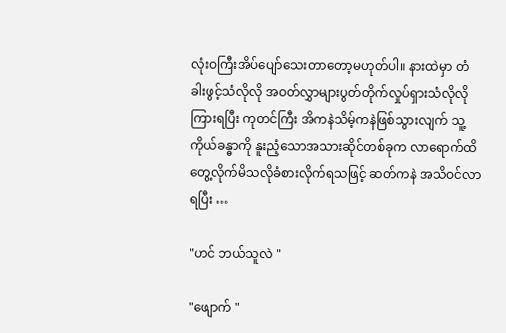လုံးဝကြီးအိပ်ပျော်သေးတာတော့မဟုတ်ပါ။ နားထဲမှာ တံခါးဖွင့်သံလိုလို အဝတ်လွှာများပွတ်တိုက်လှုပ်ရှားသံလိုလိုကြားရပြီး ကုတင်ကြီး အိကနဲသိမ့်ကနဲဖြစ်သွားလျက် သူ့ကိုယ်ခန္ဓာကို နူးညံ့သောအသားဆိုင်တစ်ခုက လာရောက်ထိတွေ့လိုက်မိသလိုခံစားလိုက်ရသဖြင့် ဆတ်ကနဲ အသိဝင်လာရပြီး …

"ဟင် ဘယ်သူလဲ "

"ဖျောက် "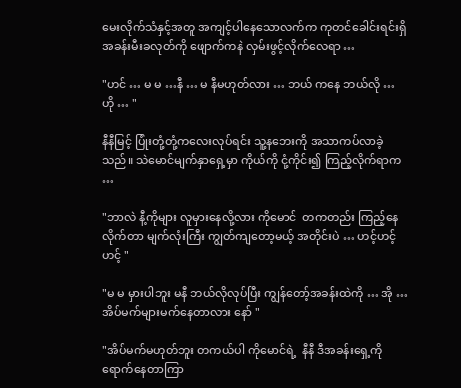မေးလိုက်သံနှင့်အတူ အကျင့်ပါနေသောလက်က ကုတင်ခေါင်းရင်းရှိ အခန်းမီးခလုတ်ကို ဖျောက်ကနဲ လှမ်းဖွင့်လိုက်လေရာ …

"ဟင် … မ မ …နီ … မ နီမဟုတ်လား … ဘယ် ကနေ ဘယ်လို … ဟို … "

နီနီမြင့် ပြုံးတုံ့တုံ့ကလေးလုပ်ရင်း သူ့နဘေးကို အသာကပ်လာခဲ့သည်။ သဲမောင်မျက်နှာရှေ့မှာ ကိုယ်ကို ငုံ့ကိုင်း၍ ကြည့်လိုက်ရာက …

"ဘာလဲ နီ့ကိုများ လူမှားနေလို့လား ကိုမောင်  တကတည်း ကြည့်နေလိုက်တာ မျက်လုံးကြီး ကျွတ်ကျတော့မယ့် အတိုင်းပဲ … ဟင့်ဟင့်ဟင့် "

"မ မ မှားပါဘူး မနီ ဘယ်လိုလုပ်ပြီး ကျွန်တော့်အခန်းထဲကို … အို … အိပ်မက်များမက်နေတာလား နော် "

"အိပ်မက်မဟုတ်ဘူး တကယ်ပါ ကိုမောင်ရဲ့  နီနီ ဒီအခန်းရှေ့ကို ရောက်နေတာကြာ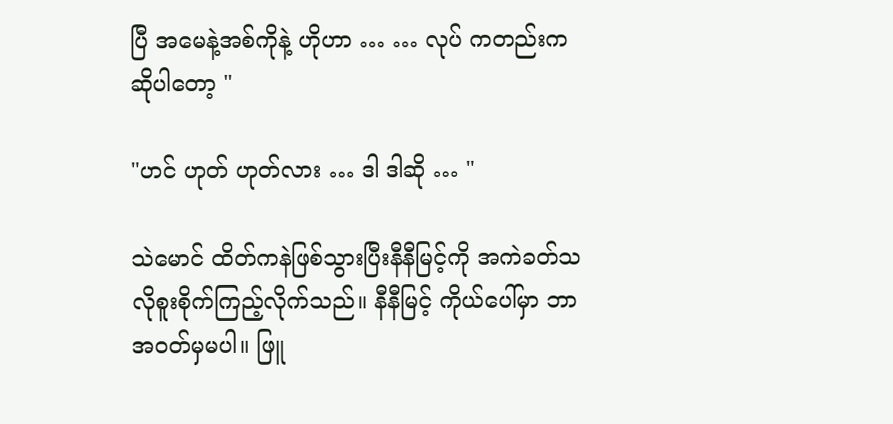ပြီ အမေနဲ့အစ်ကိုနဲ့ ဟိုဟာ … … လုပ် ကတည်းက ဆိုပါတော့ "

"ဟင် ဟုတ် ဟုတ်လား … ဒါ ဒါဆို … "

သဲမောင် ထိတ်ကနဲဖြစ်သွားပြီးနီနီမြင့်ကို အကဲခတ်သလိုစူးစိုက်ကြည့်လိုက်သည်။ နီနီမြင့် ကိုယ်ပေါ်မှာ ဘာအဝတ်မှမပါ။ ဖြူ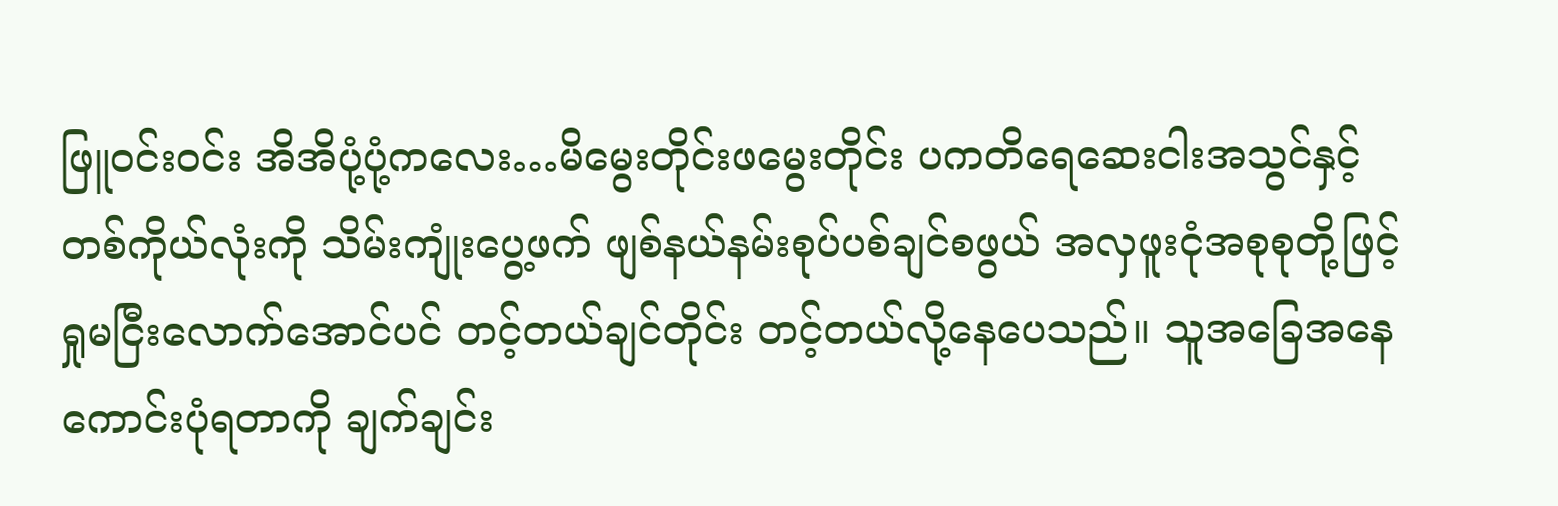ဖြူဝင်းဝင်း အိအိပုံ့ပုံ့ကလေး…မိမွေးတိုင်းဖမွေးတိုင်း ပကတိရေဆေးငါးအသွင်နှင့် တစ်ကိုယ်လုံးကို သိမ်းကျုံးပွေ့ဖက် ဖျစ်နယ်နမ်းစုပ်ပစ်ချင်စဖွယ် အလှဖူးငုံအစုစုတို့ဖြင့် ရှုမငြီးလောက်အောင်ပင် တင့်တယ်ချင်တိုင်း တင့်တယ်လို့နေပေသည်။ သူအခြေအနေကောင်းပုံရတာကို ချက်ချင်း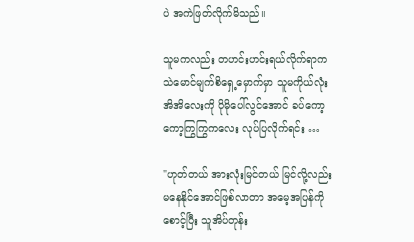ပဲ အကဲဖြတ်လိုက်မိသည်။

သူမကလည်း တဟင်းဟင်းရယ်လိုက်ရာက သဲမောင်မျက်စိရှေ့မှောက်မှာ သူမကိုယ်လုံးအိအိလေးကို ပိုမိုပေါ်လွင်အောင် ခပ်ကော့ကော့ကြွကြွကလေး လုပ်ပြလိုက်ရင်း …

"ဟုတ်တယ် အားလုံးမြင်တယ် မြင်လို့လည်း မနေနိုင်အောင်ဖြစ်လာတာ အမေ့အပြန်ကိုစောင့်ပြီး သူအိပ်တုန်း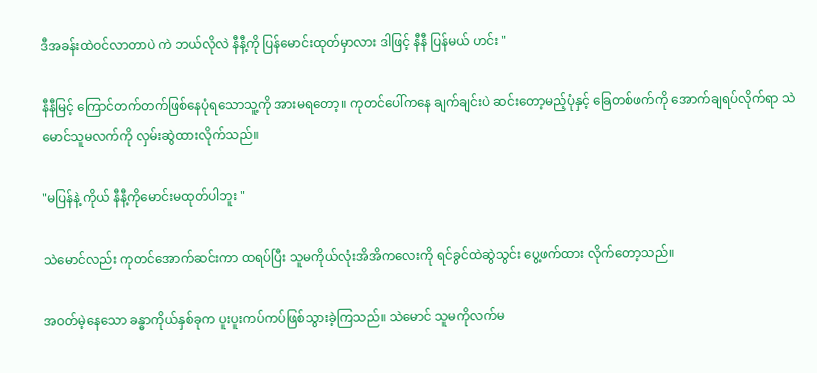ဒီအခန်းထဲဝင်လာတာပဲ ကဲ ဘယ်လိုလဲ နီနီ့ကို ပြန်မောင်းထုတ်မှာလား ဒါဖြင့် နီနီ ပြန်မယ် ဟင်း "

နီနီမြင့် ကြောင်တက်တက်ဖြစ်နေပုံရသောသူ့ကို အားမရတော့။ ကုတင်ပေါ်ကနေ ချက်ချင်းပဲ ဆင်းတော့မည့်ပုံနှင့် ခြေတစ်ဖက်ကို အောက်ချရပ်လိုက်ရာ သဲမောင်သူမလက်ကို လှမ်းဆွဲထားလိုက်သည်။

"မပြန်နဲ့ ကိုယ် နီနီ့ကိုမောင်းမထုတ်ပါဘူး "

သဲမောင်လည်း ကုတင်အောက်ဆင်းကာ ထရပ်ပြီး သူမကိုယ်လုံးအိအိကလေးကို ရင်ခွင်ထဲဆွဲသွင်း ပွေ့ဖက်ထား လိုက်တော့သည်။

အဝတ်မဲ့နေသော ခန္ဓာကိုယ်နှစ်ခုက ပူးပူးကပ်ကပ်ဖြစ်သွားခဲ့ကြသည်။ သဲမောင် သူမကိုလက်မ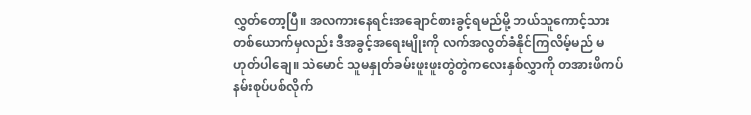လွှတ်တော့ပြီ။ အလကားနေရင်းအချောင်စားခွင့်ရမည်မို့ ဘယ်သူကောင့်သားတစ်ယောက်မှလည်း ဒီအခွင့်အရေးမျိုးကို လက်အလွတ်ခံနိုင်ကြလိမ့်မည် မဟုတ်ပါချေ။ သဲမောင် သူမနှုတ်ခမ်းဖူးဖူးတွဲတွဲကလေးနှစ်လွှာကို တအားဖိကပ် နမ်းစုပ်ပစ်လိုက်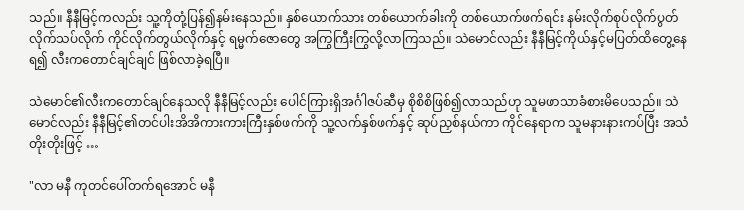သည်။ နီနီမြင့်ကလည်း သူ့ကိုတုံ့ပြန်၍နမ်းနေသည်။ နှစ်ယောက်သား တစ်ယောက်ခါးကို တစ်ယောက်ဖက်ရင်း နမ်းလိုက်စုပ်လိုက်ပွတ်လိုက်သပ်လိုက် ကိုင်လိုက်တွယ်လိုက်နှင့် ရမ္မက်ဇောတွေ အကြွကြီးကြွလို့လာကြသည်။ သဲမောင်လည်း နီနီမြင့်ကိုယ်နှင့်မပြတ်ထိတွေ့နေရ၍ လီးကတောင်ချင်ချင် ဖြစ်လာခဲ့ရပြီ။

သဲမောင်၏လီးကတောင်ချင်နေသလို နီနီမြင့်လည်း ပေါင်ကြားရှိအင်္ဂါဇပ်ဆီမှ စိုစိစိဖြစ်၍လာသည်ဟု သူမဖာသာခံစားမိပေသည်။ သဲမောင်လည်း နီနီမြင့်၏တင်ပါးအိအိကားကားကြီးနှစ်ဖက်ကို သူ့လက်နှစ်ဖက်နှင့် ဆုပ်ညှစ်နယ်ကာ ကိုင်နေရာက သူမနားနားကပ်ပြီး အသံတိုးတိုးဖြင့် …

"လာ မနီ ကုတင်ပေါ်တက်ရအောင် မနီ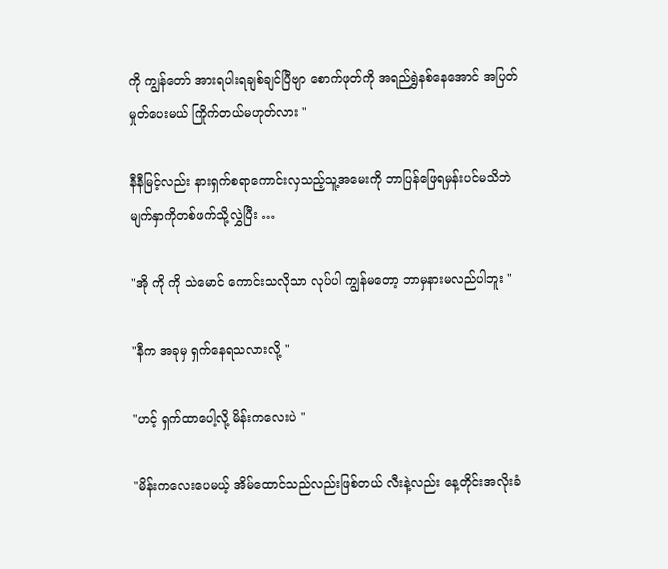ကို ကျွန်တော် အားရပါးရချစ်ချင်ပြီဗျာ စောက်ဖုတ်ကို အရည်ရွှဲနစ်နေအောင် အပြတ်မှုတ်ပေးမယ် ကြိုက်တယ်မဟုတ်လား "

နီနီမြင့်လည်း နားရှက်စရာကောင်းလှသည့်သူ့အမေးကို ဘာပြန်ဖြေရမှန်းပင်မသိဘဲ မျက်နှာကိုတစ်ဖက်သို့လွှဲပြီး …

"အို ကို ကို သဲမောင် ကောင်းသလိုသာ လုပ်ပါ ကျွန်မတော့ ဘာမှနားမလည်ပါဘူး "

"နီက အခုမှ ရှက်နေရသလားလို့ "

"ဟင့် ရှက်ထာပေါ့လို့ မိန်းကလေးပဲ "

"မိန်းကလေးပေမယ့် အိမ်ထောင်သည်လည်းဖြစ်တယ် လီးနဲ့လည်း နေ့တိုင်းအလိုးခံ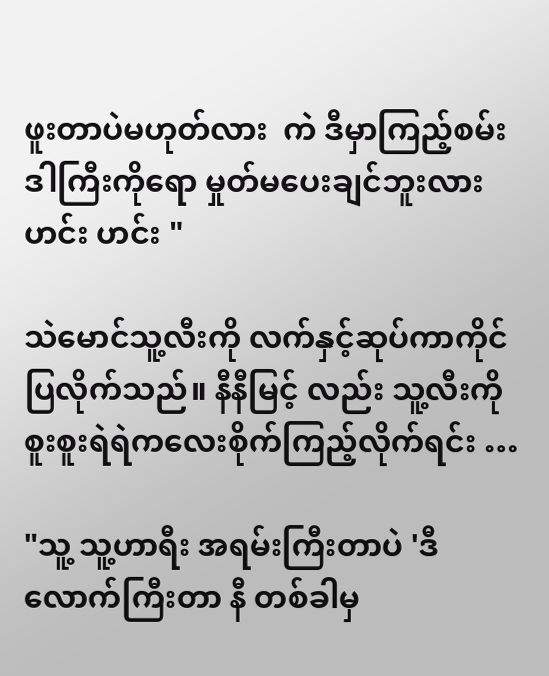ဖူးတာပဲမဟုတ်လား  ကဲ ဒီမှာကြည့်စမ်း ဒါကြီးကိုရော မှုတ်မပေးချင်ဘူးလား ဟင်း ဟင်း "

သဲမောင်သူ့လီးကို လက်နှင့်ဆုပ်ကာကိုင်ပြလိုက်သည်။ နီနီမြင့် လည်း သူ့လီးကို စူးစူးရဲရဲကလေးစိုက်ကြည့်လိုက်ရင်း …

"သူ့ သူ့ဟာရီး အရမ်းကြီးတာပဲ 'ဒီလောက်ကြီးတာ နီ တစ်ခါမှ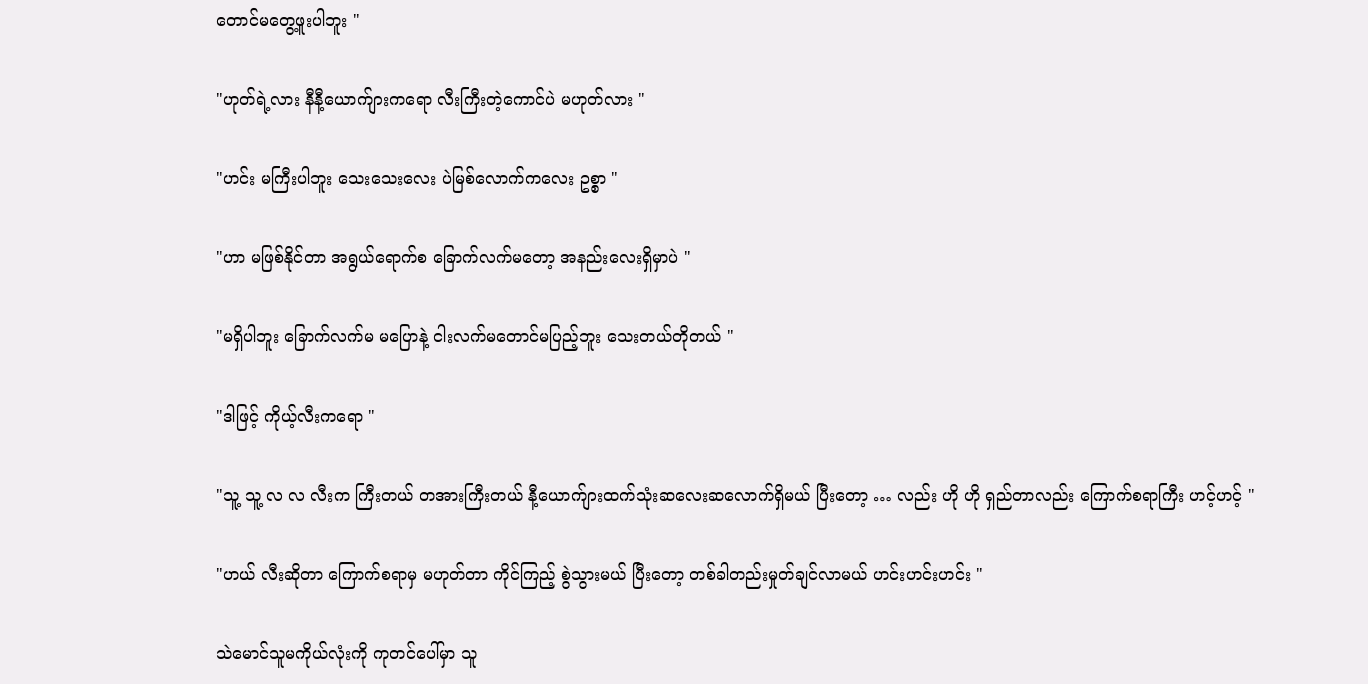တောင်မတွေ့ဖူးပါဘူး "

"ဟုတ်ရဲ့လား နီနီ့ယောက်ျားကရော လီးကြီးတဲ့ကောင်ပဲ မဟုတ်လား "

"ဟင်း မကြီးပါဘူး သေးသေးလေး ပဲမြစ်လောက်ကလေး ဥစ္စာ "

"ဟာ မဖြစ်နိုင်တာ အရွယ်ရောက်စ ခြောက်လက်မတော့ အနည်းလေးရှိမှာပဲ "

"မရှိပါဘူး ခြောက်လက်မ မပြောနဲ့ ငါးလက်မတောင်မပြည့်ဘူး သေးတယ်တိုတယ် "

"ဒါဖြင့် ကိုယ့်လီးကရော "

"သူ့ သူ့ လ လ လီးက ကြီးတယ် တအားကြီးတယ် နီ့ယောက်ျားထက်သုံးဆလေးဆလောက်ရှိမယ် ပြီးတော့ … လည်း ဟို ဟို ရှည်တာလည်း ကြောက်စရာကြီး ဟင့်ဟင့် "

"ဟယ် လီးဆိုတာ ကြောက်စရာမှ မဟုတ်တာ ကိုင်ကြည့် စွဲသွားမယ် ပြီးတော့ တစ်ခါတည်းမှုတ်ချင်လာမယ် ဟင်းဟင်းဟင်း "

သဲမောင်သူမကိုယ်လုံးကို ကုတင်ပေါ်မှာ သူ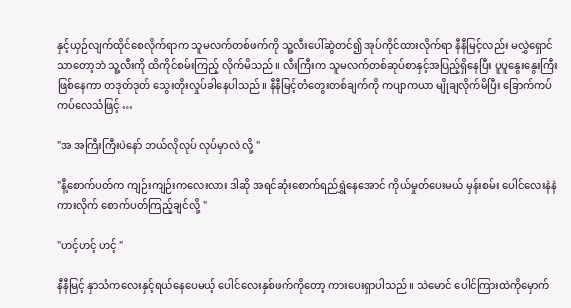နှင့်ယှဉ်လျက်ထိုင်စေလိုက်ရာက သူမလက်တစ်ဖက်ကို သူ့လီးပေါ်ဆွဲတင်၍ အုပ်ကိုင်ထားလိုက်ရာ နီနီမြင့်လည်း မလွှဲရှောင်သာတော့ဘဲ သူ့လီးကို ထိကိုင်စမ်းကြည့် လိုက်မိသည်။ လီးကြီးက သူမလက်တစ်ဆုပ်စာနှင့်အပြည့်ရှိနေပြီး ပူပူနွေးနွေးကြီး ဖြစ်နေကာ တဒုတ်ဒုတ် သွေးတိုးလှုပ်ခါနေပါသည်။ နီနီမြင့်တံတွေးတစ်ချက်ကို ကပျာကယာ မျိုချလိုက်မိပြီး ခြောက်ကပ်ကပ်လေသံဖြင့် …

"အ အကြီးကြီးပဲနော် ဘယ်လိုလုပ် လုပ်မှာလဲ လို့ "

"နီ့စောက်ပတ်က ကျဉ်းကျဉ်းကလေးလား ဒါဆို အရင်ဆုံးစောက်ရည်ရွှဲနေအောင် ကိုယ်မှုတ်ပေးမယ် မှန်းစမ်း ပေါင်လေးနဲနဲကားလိုက် စောက်ပတ်ကြည့်ချင်လို့ "

"ဟင့်ဟင့် ဟင့် "

နီနီမြင့် နှာသံကလေးနှင့်ရယ်နေပေမယ့် ပေါင်လေးနှစ်ဖက်ကိုတော့ ကားပေးရှာပါသည်။ သဲမောင် ပေါင်ကြားထဲကိုမှောက်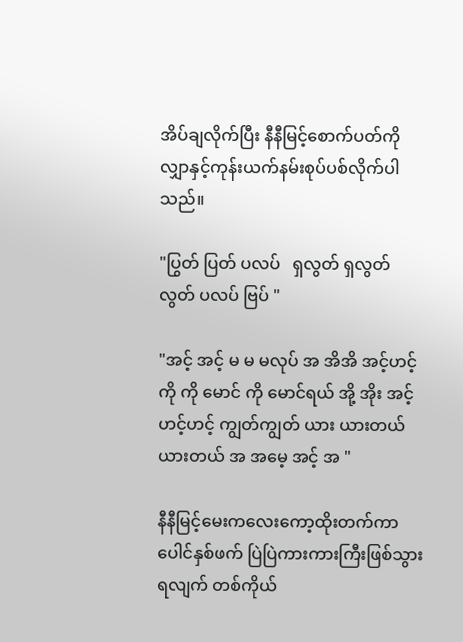အိပ်ချလိုက်ပြီး နီနီမြင့်စောက်ပတ်ကို လျှာနှင့်ကုန်းယက်နမ်းစုပ်ပစ်လိုက်ပါသည်။

"ပြွတ် ပြတ် ပလပ်   ရှလွတ် ရှလွတ်လွတ် ပလပ် ဗြပ် "

"အင့် အင့် မ မ မလုပ် အ အိအိ အင့်ဟင့် ကို ကို မောင် ကို မောင်ရယ် အို့ အိုး အင့် ဟင့်ဟင့် ကျွတ်ကျွတ် ယား ယားတယ် ယားတယ် အ အမေ့ အင့် အ "

နီနီမြင့်မေးကလေးကော့ထိုးတက်ကာ ပေါင်နှစ်ဖက် ပြဲပြဲကားကားကြီးဖြစ်သွားရလျက် တစ်ကိုယ်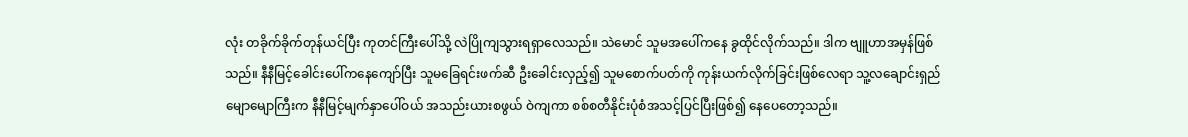လုံး တခိုက်ခိုက်တုန်ယင်ပြီး ကုတင်ကြီးပေါ်သို့ လဲပြိုကျသွားရရှာလေသည်။ သဲမောင် သူမအပေါ်ကနေ ခွထိုင်လိုက်သည်။ ဒါက ဗျူဟာအမှန်ဖြစ်သည်။ နီနီမြင့်ခေါင်းပေါ်ကနေကျော်ပြီး သူမခြေရင်းဖက်ဆီ ဦးခေါင်းလှည့်၍ သူမစောက်ပတ်ကို ကုန်းယက်လိုက်ခြင်းဖြစ်လေရာ သူ့လချောင်းရှည်မျောမျောကြီးက နီနီမြင့်မျက်နှာပေါ်ဝယ် အသည်းယားစဖွယ် ဝဲကျကာ စစ်စတီနိုင်းပုံစံအသင့်ပြင်ပြီးဖြစ်၍ နေပေတော့သည်။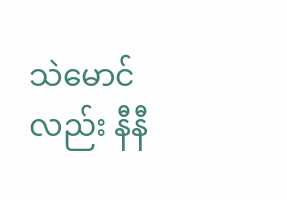သဲမောင်လည်း နီနီ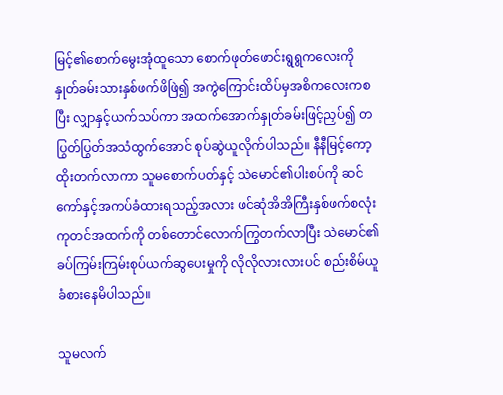မြင့်၏စောက်မွေးအုံထူသော စောက်ဖုတ်ဖောင်းရွရွကလေးကို နှုတ်ခမ်းသားနှစ်ဖက်ဖိဖြဲ၍ အကွဲကြောင်းထိပ်မှအစိကလေးကစပြီး လျှာနှင့်ယက်သပ်ကာ အထက်အောက်နှုတ်ခမ်းဖြင့်ညှပ်၍ တပြွတ်ပြွတ်အသံထွက်အောင် စုပ်ဆွဲယူလိုက်ပါသည်။ နီနီမြင့်ကော့ထိုးတက်လာကာ သူမစောက်ပတ်နှင့် သဲမောင်၏ပါးစပ်ကို ဆင်ကော်နှင့်အကပ်ခံထားရသည့်အလား ဖင်ဆုံအိအိကြီးနှစ်ဖက်စလုံး ကုတင်အထက်ကို တစ်တောင်လောက်ကြွတက်လာပြီး သဲမောင်၏ခပ်ကြမ်းကြမ်းစုပ်ယက်ဆွပေးမှုကို လိုလိုလားလားပင် စည်းစိမ်ယူခံစားနေမိပါသည်။

သူမလက်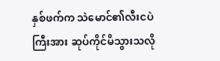နှစ်ဖက်က သဲမောင်၏လီးငပဲကြီးအား ဆုပ်ကိုင်မိသွားသလို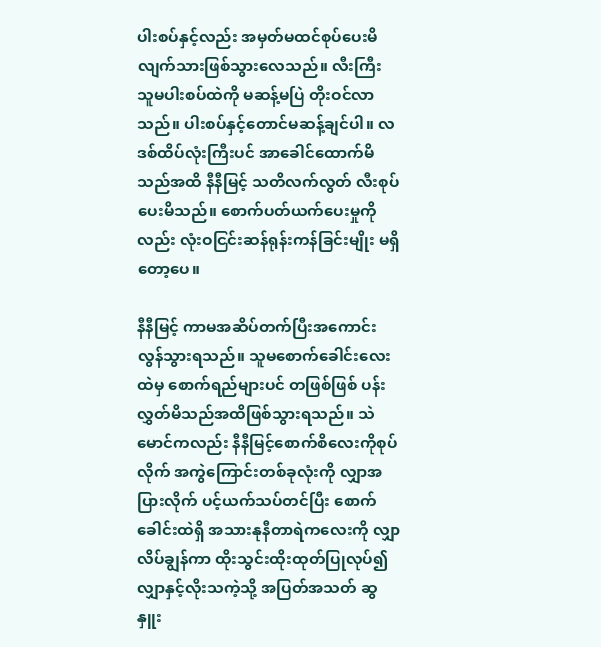ပါးစပ်နှင့်လည်း အမှတ်မထင်စုပ်ပေးမိလျက်သားဖြစ်သွားလေသည်။ လီးကြီး သူမပါးစပ်ထဲကို မဆန့်မပြဲ တိုးဝင်လာသည်။ ပါးစပ်နှင့်တောင်မဆန့်ချင်ပါ။ လဒစ်ထိပ်လုံးကြီးပင် အာခေါင်ထောက်မိသည်အထိ နီနီမြင့် သတိလက်လွတ် လီးစုပ်ပေးမိသည်။ စောက်ပတ်ယက်ပေးမှုကိုလည်း လုံးဝငြင်းဆန်ရုန်းကန်ခြင်းမျိုး မရှိတော့ပေ။

နီနီမြင့် ကာမအဆိပ်တက်ပြီးအကောင်းလွန်သွားရသည်။ သူမစောက်ခေါင်းလေးထဲမှ စောက်ရည်များပင် တဖြစ်ဖြစ် ပန်းလွှတ်မိသည်အထိဖြစ်သွားရသည်။ သဲမောင်ကလည်း နီနီမြင့်စောက်စိလေးကိုစုပ်လိုက် အကွဲကြောင်းတစ်ခုလုံးကို လျှာအပြားလိုက် ပင့်ယက်သပ်တင်ပြီး စောက်ခေါင်းထဲရှိ အသားနုနီတာရဲကလေးကို လျှာလိပ်ချွန်ကာ ထိုးသွင်းထိုးထုတ်ပြုလုပ်၍ လျှာနှင့်လိုးသကဲ့သို့ အပြတ်အသတ် ဆွနှူး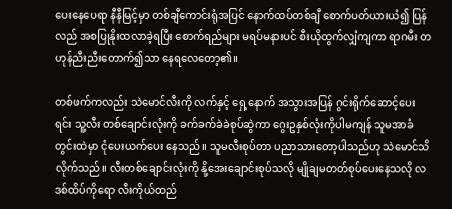ပေးနေပေရာ နီနီမြင့်မှာ တစ်ချီကောင်းရုံအပြင် နောက်ထပ်တစ်ချီ စောက်ပတ်ယားယံ၍ ပြန်လည် အစပြုနိုးထလာခဲ့ရပြီး စောက်ရည်များ မရပ်မနားပင် စီးယိုထွက်လျှံကျကာ ရာဂမီး တဟုန်ညီးညီးတောက်၍သာ နေရလေတော့၏။

တစ်ဖက်ကလည်း သဲမောင်လီးကို လက်နှင့် ရှေ့နောက် အသွားအပြန် ဂွင်းရိုက်ဆောင့်ပေးရင်း သူ့လီး တစ်ချောင်းလုံးကို ခက်ခက်ခဲခဲစုပ်ဆွဲကာ ဂွေးဥနှစ်လုံးကိုပါမကျန် သူမအာခံတွင်းထဲမှာ ငုံပေးယက်ပေး နေသည်။ သူမလီးစုပ်တာ ပညာသားတော့ပါသည်ဟု သဲမောင်သိလိုက်သည်။ လီးတစ်ချောင်းလုံးကို နို့အေးချောင်းစုပ်သလို မျိုချမတတ်စုပ်ပေးနေသလို လဒစ်ထိပ်ကိုရော လီးကိုယ်ထည်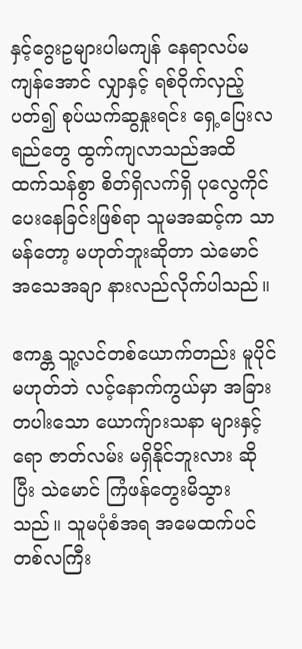နှင့်ဂွေးဥများပါမကျန် နေရာလပ်မကျန်အောင် လျှာနှင့် ရစ်ဝိုက်လှည့်ပတ်၍ စုပ်ယက်ဆွနှုးရင်း ရှေ့ပြေးလရည်တွေ ထွက်ကျလာသည်အထိ ထက်သန်စွာ စိတ်ရှိလက်ရှိ ပုလွေကိုင်ပေးနေခြင်းဖြစ်ရာ သူမအဆင့်က သာမန်တော့ မဟုတ်ဘူးဆိုတာ သဲမောင်အသေအချာ နားလည်လိုက်ပါသည်။

ဧကန္တ သူ့လင်တစ်ယောက်တည်း မူပိုင်မဟုတ်ဘဲ လင့်နောက်ကွယ်မှာ အခြားတပါးသော ယောက်ျားသနာ များနှင့်ရော ဇာတ်လမ်း မရှိနိုင်ဘူးလား ဆိုပြီး သဲမောင် ကြံဖန်တွေးမိသွားသည်။ သူမပုံစံအရ အမေထက်ပင် တစ်လကြီး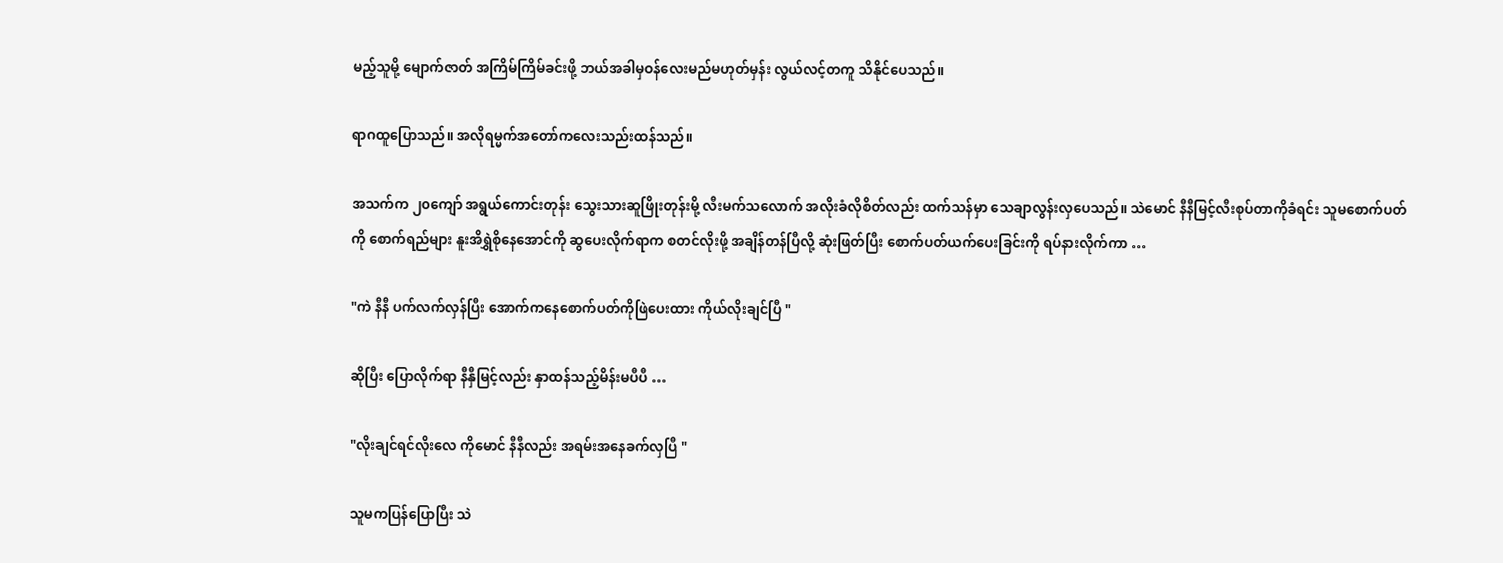မည့်သူမို့ မျောက်ဇာတ် အကြိမ်ကြိမ်ခင်းဖို့ ဘယ်အခါမှဝန်လေးမည်မဟုတ်မှန်း လွယ်လင့်တကူ သိနိုင်ပေသည်။

ရာဂထူပြောသည်။ အလိုရမ္မက်အတော်ကလေးသည်းထန်သည်။

အသက်က ၂၀ကျော် အရွယ်ကောင်းတုန်း သွေးသားဆူဖြိုးတုန်းမို့ လီးမက်သလောက် အလိုးခံလိုစိတ်လည်း ထက်သန်မှာ သေချာလွန်းလှပေသည်။ သဲမောင် နီနီမြင့်လီးစုပ်တာကိုခံရင်း သူမစောက်ပတ်ကို စောက်ရည်များ နူးအိရွှဲစိုနေအောင်ကို ဆွပေးလိုက်ရာက စတင်လိုးဖို့ အချိန်တန်ပြီလို့ ဆုံးဖြတ်ပြီး စောက်ပတ်ယက်ပေးခြင်းကို ရပ်နားလိုက်ကာ …

"ကဲ နီနီ ပက်လက်လှန်ပြီး အောက်ကနေစောက်ပတ်ကိုဖြဲပေးထား ကိုယ်လိုးချင်ပြီ "

ဆိုပြီး ပြောလိုက်ရာ နီနှီမြင့်လည်း နှာထန်သည့်မိန်းမပီပီ …

"လိုးချင်ရင်လိုးလေ ကိုမောင် နီနီလည်း အရမ်းအနေခက်လှပြီ "

သူမကပြန်ပြောပြီး သဲ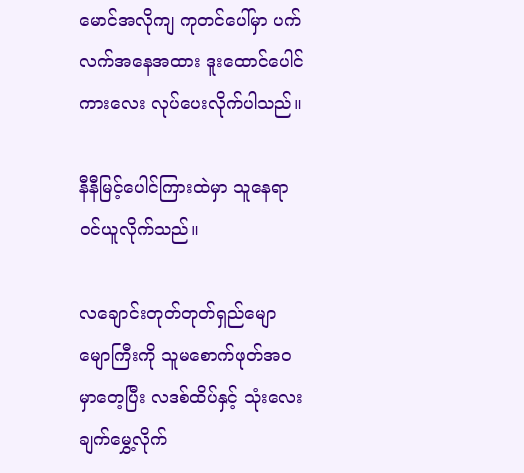မောင်အလိုကျ ကုတင်ပေါ်မှာ ပက်လက်အနေအထား ဒူးထောင်ပေါင်ကားလေး လုပ်ပေးလိုက်ပါသည်။

နီနီမြင့်ပေါင်ကြားထဲမှာ သူနေရာဝင်ယူလိုက်သည်။

လချောင်းတုတ်တုတ်ရှည်မျောမျောကြီးကို သူမစောက်ဖုတ်အဝမှာတေ့ပြီး လဒစ်ထိပ်နှင့် သုံးလေးချက်မွှေ့လိုက်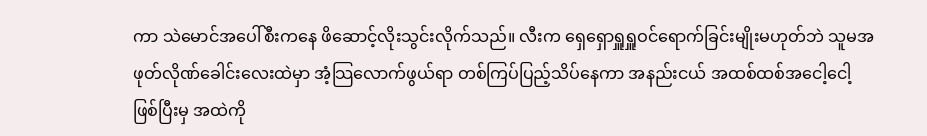ကာ သဲမောင်အပေါ်စီးကနေ ဖိဆောင့်လိုးသွင်းလိုက်သည်။ လီးက ရှေရှောရှူရှူဝင်ရောက်ခြင်းမျိုးမဟုတ်ဘဲ သူမအဖုတ်လိုဏ်ခေါင်းလေးထဲမှာ အံ့သြလောက်ဖွယ်ရာ တစ်ကြပ်ပြည့်သိပ်နေကာ အနည်းငယ် အထစ်ထစ်အငေါ့ငေါ့ဖြစ်ပြီးမှ အထဲကို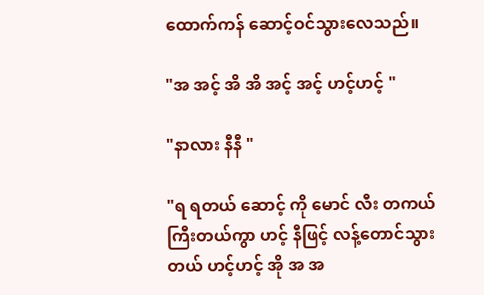ထောက်ကန် ဆောင့်ဝင်သွားလေသည်။

"အ အင့် အိ အိ အင့် အင့် ဟင့်ဟင့် "

"နာလား နီနီ "

"ရ ရတယ် ဆောင့် ကို မောင် လီး တကယ်ကြီးတယ်ကွာ ဟင့် နီဖြင့် လန့်တောင်သွားတယ် ဟင့်ဟင့် အို အ အ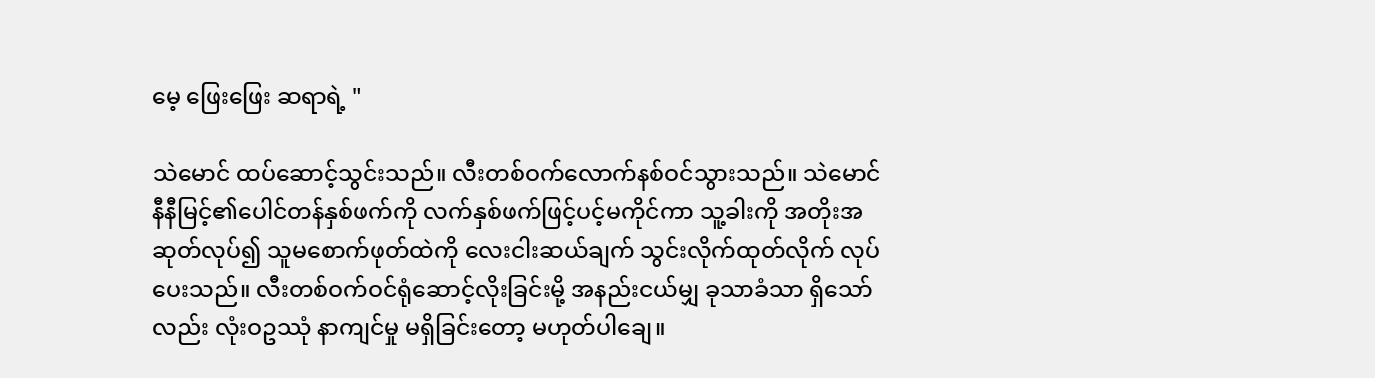မေ့ ဖြေးဖြေး ဆရာရဲ့ "

သဲမောင် ထပ်ဆောင့်သွင်းသည်။ လီးတစ်ဝက်လောက်နစ်ဝင်သွားသည်။ သဲမောင်နီနီမြင့်၏ပေါင်တန်နှစ်ဖက်ကို လက်နှစ်ဖက်ဖြင့်ပင့်မကိုင်ကာ သူ့ခါးကို အတိုးအဆုတ်လုပ်၍ သူမစောက်ဖုတ်ထဲကို လေးငါးဆယ်ချက် သွင်းလိုက်ထုတ်လိုက် လုပ်ပေးသည်။ လီးတစ်ဝက်ဝင်ရုံဆောင့်လိုးခြင်းမို့ အနည်းငယ်မျှ ခုသာခံသာ ရှိသော်လည်း လုံးဝဥဿုံ နာကျင်မှု မရှိခြင်းတော့ မဟုတ်ပါချေ။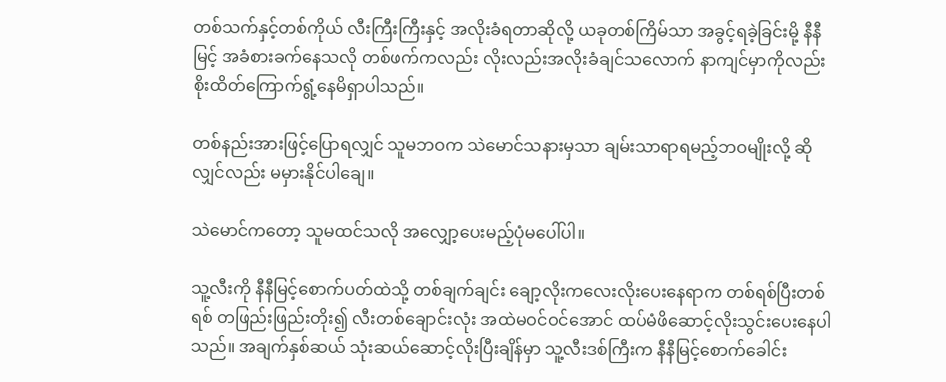တစ်သက်နှင့်တစ်ကိုယ် လီးကြီးကြီးနှင့် အလိုးခံရတာဆိုလို့ ယခုတစ်ကြိမ်သာ အခွင့်ရခဲ့ခြင်းမို့ နီနီမြင့် အခံစားခက်နေသလို တစ်ဖက်ကလည်း လိုးလည်းအလိုးခံချင်သလောက် နာကျင်မှာကိုလည်း စိုးထိတ်ကြောက်ရွံ့နေမိရှာပါသည်။

တစ်နည်းအားဖြင့်ပြောရလျှင် သူမဘဝက သဲမောင်သနားမှသာ ချမ်းသာရာရမည့်ဘဝမျိုးလို့ ဆိုလျှင်လည်း မမှားနိုင်ပါချေ။

သဲမောင်ကတော့ သူမထင်သလို အလျှော့ပေးမည့်ပုံမပေါ်ပါ။

သူ့လီးကို နီနီမြင့်စောက်ပတ်ထဲသို့ တစ်ချက်ချင်း ချော့လိုးကလေးလိုးပေးနေရာက တစ်ရစ်ပြီးတစ်ရစ် တဖြည်းဖြည်းတိုး၍ လီးတစ်ချောင်းလုံး အထဲမဝင်ဝင်အောင် ထပ်မံဖိဆောင့်လိုးသွင်းပေးနေပါသည်။ အချက်နှစ်ဆယ် သုံးဆယ်ဆောင့်လိုးပြီးချိန်မှာ သူ့လီးဒစ်ကြီးက နီနီမြင့်စောက်ခေါင်း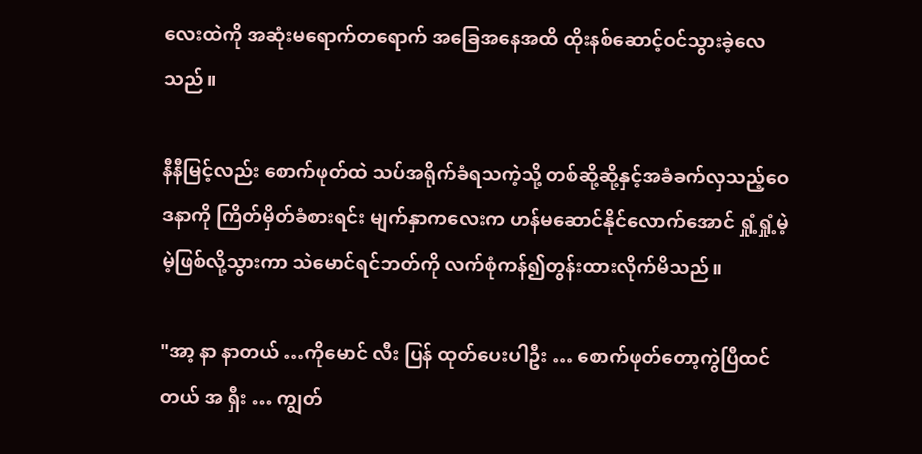လေးထဲကို အဆုံးမရောက်တရောက် အခြေအနေအထိ ထိုးနစ်ဆောင့်ဝင်သွားခဲ့လေသည်။

နီနီမြင့်လည်း စောက်ဖုတ်ထဲ သပ်အရိုက်ခံရသကဲ့သို့ တစ်ဆို့ဆို့နှင့်အခံခက်လှသည့်ဝေဒနာကို ကြိတ်မှိတ်ခံစားရင်း မျက်နှာကလေးက ဟန်မဆောင်နိုင်လောက်အောင် ရှုံ့ရှုံ့မဲ့မဲ့ဖြစ်လို့သွားကာ သဲမောင်ရင်ဘတ်ကို လက်စုံကန်၍တွန်းထားလိုက်မိသည်။

"အာ့ နာ နာတယ် …ကိုမောင် လီး ပြန် ထုတ်ပေးပါဦး … စောက်ဖုတ်တော့ကွဲပြီထင်တယ် အ ရှီး … ကျွတ်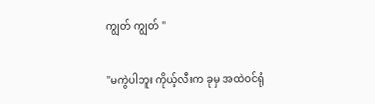ကျွတ် ကျွတ် "

"မကွဲပါဘူး ကိုယ့်လီးက ခုမှ အထဲဝင်ရုံ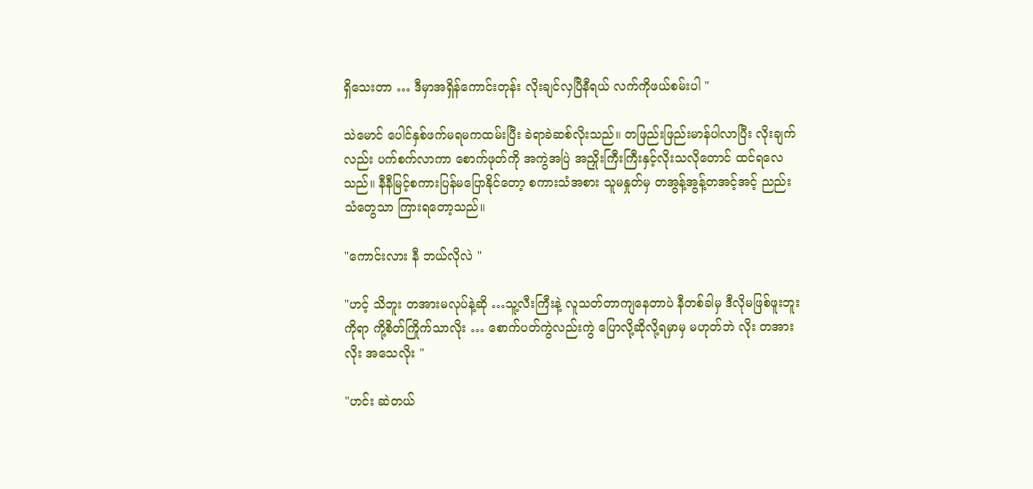ရှိသေးတာ … ဒီမှာအရှိန်ကောင်းတုန်း လိုးချင်လှပြီနီရယ် လက်ကိုဖယ်စမ်းပါ "

သဲမောင် ပေါင်နှစ်ဖက်မရမကထမ်းပြီး ခဲရာခဲဆစ်လိုးသည်။ တဖြည်းဖြည်းမာန်ပါလာပြီး လိုးချက်လည်း ပက်စက်လာကာ စောက်ဖုတ်ကို အကွဲအပြဲ အညှိုးကြီးကြီးနှင့်လိုးသလိုတောင် ထင်ရလေသည်။ နီနီမြင့်စကားပြန်မပြောနိုင်တော့ စကားသံအစား သူမနှုတ်မှ တအွန့်အွန့်တအင့်အင့် ညည်းသံတွေသာ ကြားရတော့သည်။

"ကောင်းလား နီ ဘယ်လိုလဲ "

"ဟင့် သိဘူး တအားမလုပ်နဲ့ဆို …သူ့လီးကြီးနဲ့ လူသတ်တာကျနေတာပဲ နီတစ်ခါမှ ဒီလိုမဖြစ်ဖူးဘူး ကိုရာ ကို့စိတ်ကြိုက်သာလိုး … စောက်ပတ်ကွဲလည်းကွဲ ပြောလို့ဆိုလို့ရမှာမှ မဟုတ်ဘဲ လိုး တအားလိုး အသေလိုး "

"ဟင်း ဆဲတယ်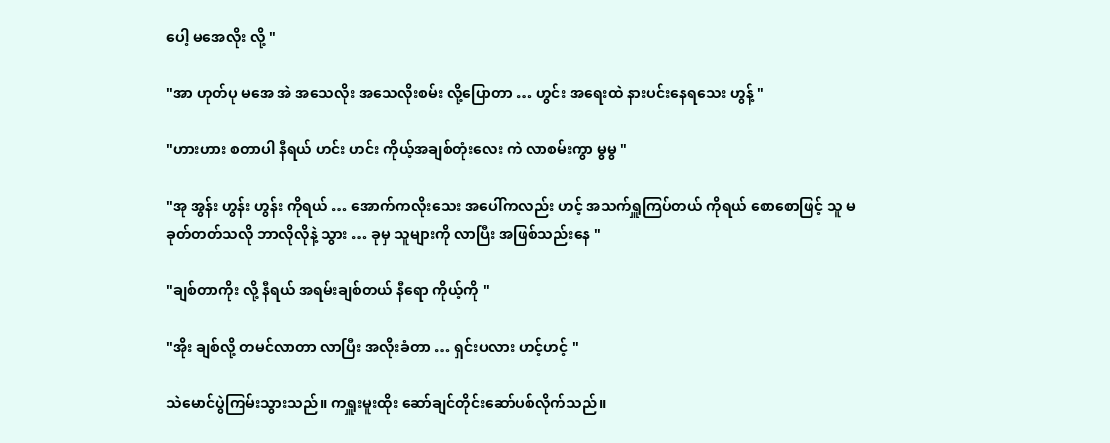ပေါ့ မအေလိုး လို့ "

"အာ ဟုတ်ပု မအေ အဲ အသေလိုး အသေလိုးစမ်း လို့ပြောတာ … ဟွင်း အရေးထဲ နားပင်းနေရသေး ဟွန့် "

"ဟားဟား စတာပါ နီရယ် ဟင်း ဟင်း ကိုယ့်အချစ်တုံးလေး ကဲ လာစမ်းကွာ မွမွ "

"အု အွန်း ဟွန်း ဟွန်း ကိုရယ် … အောက်ကလိုးသေး အပေါ်ကလည်း ဟင့် အသက်ရှူကြပ်တယ် ကိုရယ် စောစောဖြင့် သူ မခုတ်တတ်သလို ဘာလိုလိုနဲ့ သွား … ခုမှ သူများကို လာပြီး အဖြစ်သည်းနေ "

"ချစ်တာကိုး လို့ နီရယ် အရမ်းချစ်တယ် နီရော ကိုယ့်ကို "

"အိုး ချစ်လို့ တမင်လာတာ လာပြီး အလိုးခံတာ … ရှင်းပလား ဟင့်ဟင့် "

သဲမောင်ပွဲကြမ်းသွားသည်။ ကရှူးမူးထိုး ဆော်ချင်တိုင်းဆော်ပစ်လိုက်သည်။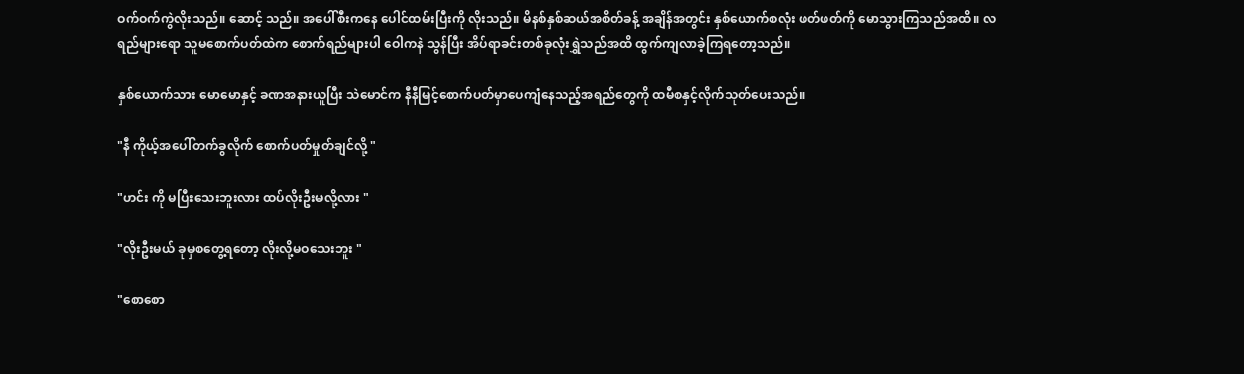ဝက်ဝက်ကွဲလိုးသည်။ ဆောင့် သည်။ အပေါ်စီးကနေ ပေါင်ထမ်းပြီးကို လိုးသည်။ မိနစ်နှစ်ဆယ်အစိတ်ခန့် အချိန်အတွင်း နှစ်ယောက်စလုံး ဖတ်ဖတ်ကို မောသွားကြသည်အထိ။ လရည်များရော သူမစောက်ပတ်ထဲက စောက်ရည်များပါ ဝေါကနဲ သွန်ပြီး အိပ်ရာခင်းတစ်ခုလုံးရွှဲသည်အထိ ထွက်ကျလာခဲ့ကြရတော့သည်။

နှစ်ယောက်သား မောမောနှင့် ခဏအနားယူပြီး သဲမောင်က နီနီမြင့်စောက်ပတ်မှာပေကျံနေသည့်အရည်တွေကို ထမီစနှင့်လိုက်သုတ်ပေးသည်။

"နီ ကိုယ့်အပေါ်တက်ခွလိုက် စောက်ပတ်မှုတ်ချင်လို့ "

"ဟင်း ကို မပြီးသေးဘူးလား ထပ်လိုးဦးမလို့လား "

"လိုးဦးမယ် ခုမှစတွေ့ရတော့ လိုးလို့မဝသေးဘူး "

"စောစော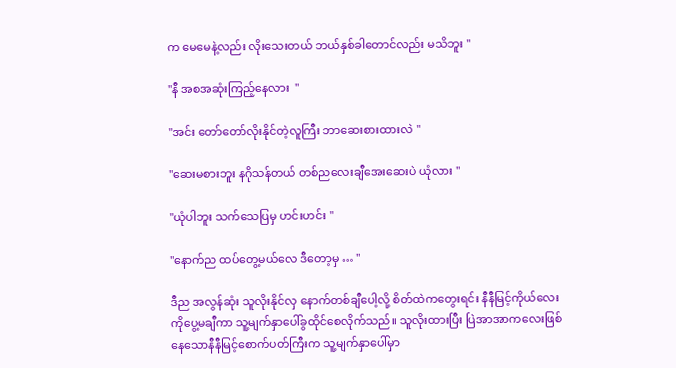က မေမေနဲ့လည်း လိုးသေးတယ် ဘယ်နှစ်ခါတောင်လည်း မသိဘူး "

"နီ အစအဆုံးကြည့်နေလား  "

"အင်း တော်တော်လိုးနိုင်တဲ့လူကြီး ဘာဆေးစားထားလဲ "

"ဆေးမစားဘူး နဂိုသန်တယ် တစ်ညလေးချီအေးဆေးပဲ ယုံလား "

"ယုံပါဘူး သက်သေပြမှ ဟင်းဟင်း "

"နောက်ည ထပ်တွေ့မယ်လေ ဒီတော့မှ … "

ဒီည အလွန်ဆုံး သူလိုးနိုင်လှ နောက်တစ်ချီပေါ့လို့ စိတ်ထဲကတွေးရင်း နီနီမြင့်ကိုယ်လေးကိုပွေ့မချီကာ သူ့မျက်နှာပေါ်ခွထိုင်စေလိုက်သည်။ သူလိုးထားပြီး ပြဲအာအာကလေးဖြစ်နေသောနီနီမြင့်စောက်ပတ်ကြီးက သူ့မျက်နှာပေါ်မှာ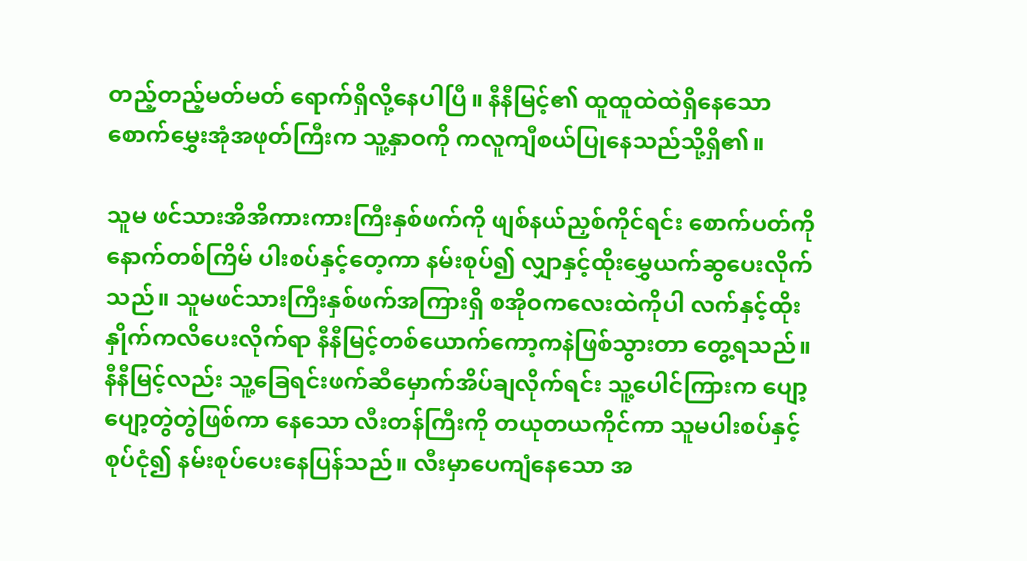တည့်တည့်မတ်မတ် ရောက်ရှိလို့နေပါပြီ။ နီနီမြင့်၏ ထူထူထဲထဲရှိနေသော စောက်မွှေးအုံအဖုတ်ကြီးက သူ့နှာဝကို ကလူကျီစယ်ပြုနေသည်သို့ရှိ၏။

သူမ ဖင်သားအိအိကားကားကြီးနှစ်ဖက်ကို ဖျစ်နယ်ညှစ်ကိုင်ရင်း စောက်ပတ်ကို နောက်တစ်ကြိမ် ပါးစပ်နှင့်တေ့ကာ နမ်းစုပ်၍ လျှာနှင့်ထိုးမွှေယက်ဆွပေးလိုက်သည်။ သူမဖင်သားကြီးနှစ်ဖက်အကြားရှိ စအိုဝကလေးထဲကိုပါ လက်နှင့်ထိုးနှိုက်ကလိပေးလိုက်ရာ နီနီမြင့်တစ်ယောက်ကော့ကနဲဖြစ်သွားတာ တွေ့ရသည်။ နီနီမြင့်လည်း သူ့ခြေရင်းဖက်ဆီမှောက်အိပ်ချလိုက်ရင်း သူ့ပေါင်ကြားက ပျော့ပျော့တွဲတွဲဖြစ်ကာ နေသော လီးတန်ကြီးကို တယုတယကိုင်ကာ သူမပါးစပ်နှင့်စုပ်ငုံ၍ နမ်းစုပ်ပေးနေပြန်သည်။ လီးမှာပေကျံနေသော အ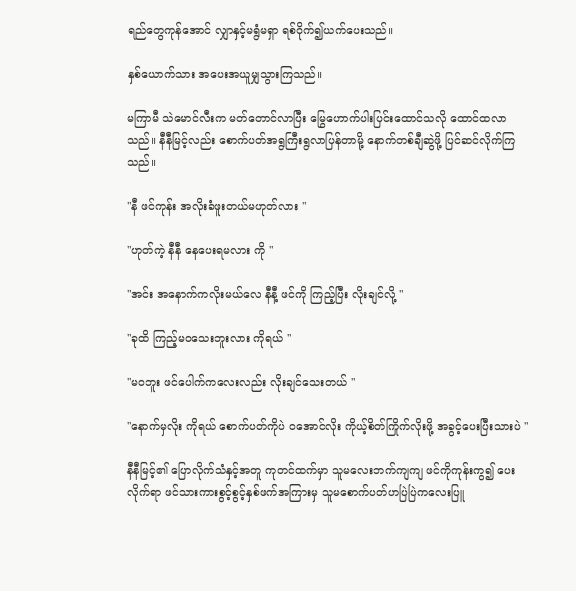ရည်တွေကုန်အောင် လျှာနှင့်မရွံမရှာ ရစ်ဝိုက်၍ယက်ပေးသည်။

နှစ်ယောက်သား အပေးအယူမျှသွားကြသည်။

မကြာမီ သဲမောင်လီးက မတ်တောင်လာပြီး မြွေဟောက်ပါးပြင်းထောင်သလို ထောင်ထလာသည်။ နီနီမြင့်လည်း စောက်ပတ်အရွကြီးရွလာပြန်တာမို့ နောက်တစ်ချီဆွဲဖို့ ပြင်ဆင်လိုက်ကြသည်။

"နီ ဖင်ကုန်း အလိုးခံဖူးတယ်မဟုတ်လား "

"ဟုတ်ကဲ့ နီနီ နေပေးရမလား ကို "

"အင်း အနောက်ကလိုးမယ်လေ နီနီ့ ဖင်ကို ကြည့်ပြီး လိုးချင်လို့ "

"ခုထိ ကြည့်မဝသေးဘူးလား ကိုရယ် "

"မဝဘူး ဖင်ပေါက်ကလေးလည်း လိုးချင်သေးတယ် "

"နောက်မှလိုး ကိုရယ် စောက်ပတ်ကိုပဲ ဝအောင်လိုး ကိုယ့်စိတ်ကြိုက်လိုးဖို့ အခွင့်ပေးပြီးသားပဲ "

နီနီမြင့်၏ ပြောလိုက်သံနှင့်အတူ ကုတင်ထက်မှာ သူမလေးဘက်ကျကျ ဖင်ကိုကုန်းကွ၍ ပေးလိုက်ရာ ဖင်သားကားစွင့်စွင့်နှစ်ဖက်အကြားမှ သူမစောက်ပတ်ဟပြဲပြဲကလေးပြူ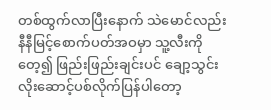တစ်ထွက်လာပြီးနောက် သဲမောင်လည်း နီနီမြင့်စောက်ပတ်အဝမှာ သူ့လီးကိုတေ့၍ ဖြည်းဖြည်းချင်းပင် ချော့သွင်းလိုးဆောင့်ပစ်လိုက်ပြန်ပါတော့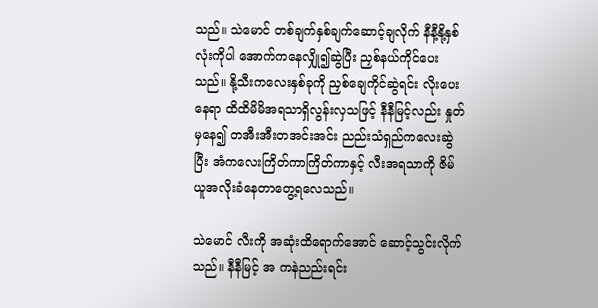သည်။ သဲမောင် တစ်ချက်နှစ်ချက်ဆောင့်ချလိုက် နီနီ့နို့နှစ်လုံးကိုပါ အောက်ကနေလျှို၍ဆွဲပြီး ညှစ်နယ်ကိုင်ပေးသည်။ နို့သီးကလေးနှစ်ခုကို ညှစ်ချေကိုင်ဆွဲရင်း လိုးပေးနေရာ ထိထိမိမိအရသာရှိလွန်းလှသဖြင့် နီနီမြင့်လည်း နှုတ်မှနေ၍ တအီးအီးတအင်းအင်း ညည်းသံရှည်ကလေးဆွဲပြီး အံကလေးကြိတ်ကာကြိတ်ကာနှင့် လီးအရသာကို ဇိမ်ယူအလိုးခံနေတာတွေ့ရလေသည်။

သဲမောင် လီးကို အဆုံးထိရောက်အောင် ဆောင့်သွင်းလိုက်သည်။ နီနီမြင့် အ ကနဲညည်းရင်း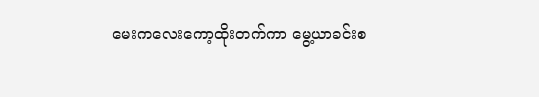မေးကလေးကော့ထိုးတက်ကာ မွေ့ယာခင်းစ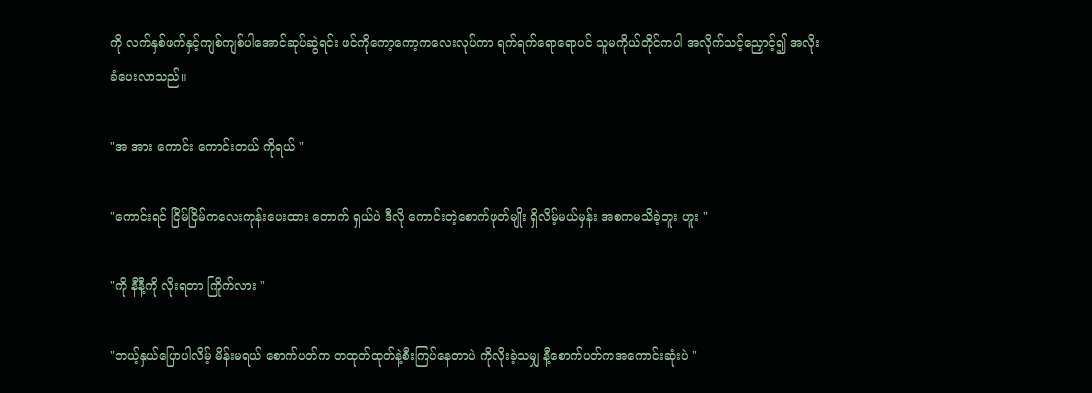ကို လက်နှစ်ဖက်နှင့်ကျစ်ကျစ်ပါအောင်ဆုပ်ဆွဲရင်း ဖင်ကိုကော့ကော့ကလေးလုပ်ကာ ရက်ရက်ရောရောပင် သူမကိုယ်တိုင်ကပါ အလိုက်သင့်ညှောင့်၍ အလိုးခံပေးလာသည်။

"အ အား ကောင်း ကောင်းတယ် ကိုရယ် "

"ကောင်းရင် ငြိမ်ငြိမ်ကလေးကုန်းပေးထား တောက် ရှယ်ပဲ ဒီလို ကောင်းတဲ့စောက်ဖုတ်မျိုး ရှိလိမ့်မယ်မှန်း အစကမသိခဲ့ဘူး ဟူး "

"ကို နီနီ့ကို လိုးရတာ ကြိုက်လား "

"ဘယ့်နှယ်ပြောပါလိမ့် မိန်းမရယ် စောက်ပတ်က တထုတ်ထုတ်နဲ့စီးကြပ်နေတာပဲ ကိုလိုးခဲ့သမျှ နီ့စောက်ပတ်ကအကောင်းဆုံးပဲ "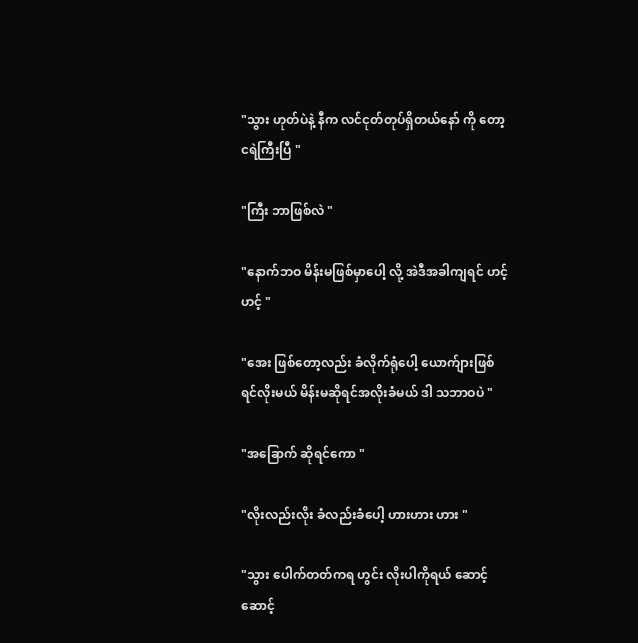"သွား ဟုတ်ပဲနဲ့ နီက လင်ငုတ်တုပ်ရှိတယ်နော် ကို တော့ ငရဲကြီးပြီ "

"ကြီး ဘာဖြစ်လဲ "

"နောက်ဘဝ မိန်းမဖြစ်မှာပေါ့ လို့ အဲဒီအခါကျရင် ဟင့်ဟင့် "

"အေး ဖြစ်တော့လည်း ခံလိုက်ရုံပေါ့ ယောက်ျားဖြစ်ရင်လိုးမယ် မိန်းမဆိုရင်အလိုးခံမယ် ဒါ သဘာဝပဲ "

"အခြောက် ဆိုရင်ကော "

"လိုးလည်းလိုး ခံလည်းခံပေါ့ ဟားဟား ဟား "

"သွား ပေါက်တတ်ကရ ဟွင်း လိုးပါကိုရယ် ဆောင့် ဆောင့်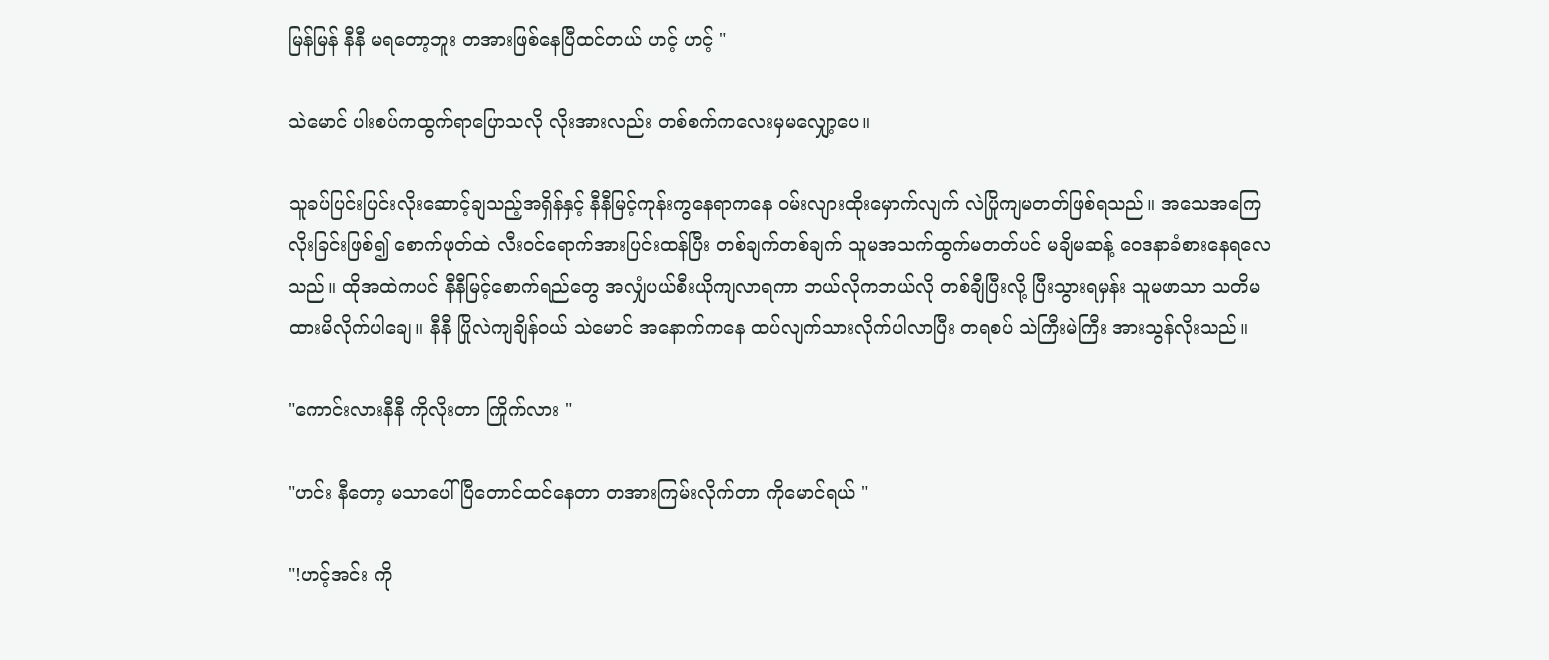မြန်မြန် နီနီ မရတော့ဘူး တအားဖြစ်နေပြီထင်တယ် ဟင့် ဟင့် "

သဲမောင် ပါးစပ်ကထွက်ရာပြောသလို လိုးအားလည်း တစ်စက်ကလေးမှမလျှော့ပေ။

သူခပ်ပြင်းပြင်းလိုးဆောင့်ချသည့်အရှိန်နှင့် နီနီမြင့်ကုန်းကွနေရာကနေ ဝမ်းလျားထိုးမှောက်လျက် လဲပြိုကျမတတ်ဖြစ်ရသည်။ အသေအကြေလိုးခြင်းဖြစ်၍ စောက်ဖုတ်ထဲ လီးဝင်ရောက်အားပြင်းထန်ပြီး တစ်ချက်တစ်ချက် သူမအသက်ထွက်မတတ်ပင် မချိမဆန့် ဝေဒနာခံစားနေရလေသည်။ ထိုအထဲကပင် နီနီမြင့်စောက်ရည်တွေ အလျှံပယ်စီးယိုကျလာရကာ ဘယ်လိုကဘယ်လို တစ်ချီပြီးလို့ ပြီးသွားရမှန်း သူမဖာသာ သတိမထားမိလိုက်ပါချေ။ နီနီ ပြိုလဲကျချိန်ဝယ် သဲမောင် အနောက်ကနေ ထပ်လျက်သားလိုက်ပါလာပြီး တရစပ် သဲကြီးမဲကြီး အားသွန်လိုးသည်။

"ကောင်းလားနီနီ ကိုလိုးတာ ကြိုက်လား "

"ဟင်း နီတော့ မသာပေါ်ပြီတောင်ထင်နေတာ တအားကြမ်းလိုက်တာ ကိုမောင်ရယ် "

"!ဟင့်အင်း ကို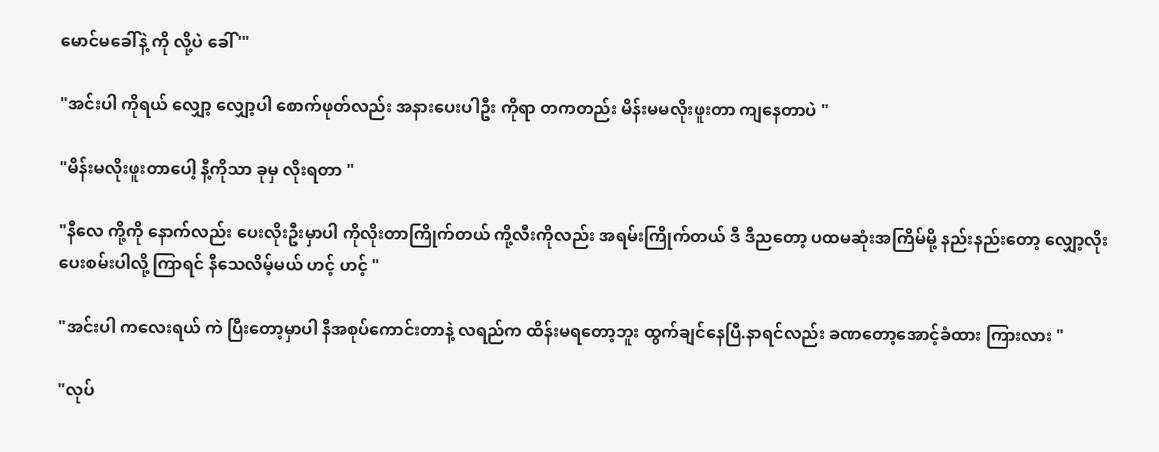မောင်မခေါ်နဲ့ ကို လို့ပဲ ခေါ် '"

"အင်းပါ ကိုရယ် လျှော့ လျှော့ပါ စောက်ဖုတ်လည်း အနားပေးပါဦး ကိုရာ တကတည်း မိန်းမမလိုးဖူးတာ ကျနေတာပဲ "

"မိန်းမလိုးဖူးတာပေါ့ နီ့ကိုသာ ခုမှ လိုးရတာ "

"နီလေ ကို့ကို နောက်လည်း ပေးလိုးဦးမှာပါ ကိုလိုးတာကြိုက်တယ် ကို့လီးကိုလည်း အရမ်းကြိုက်တယ် ဒီ ဒီညတော့ ပထမဆုံးအကြိမ်မို့ နည်းနည်းတော့ လျှော့လိုးပေးစမ်းပါလို့ ကြာရင် နီသေလိမ့်မယ် ဟင့် ဟင့် "

"အင်းပါ ကလေးရယ် ကဲ ပြီးတော့မှာပါ နီအစုပ်ကောင်းတာနဲ့ လရည်က ထိန်းမရတော့ဘူး ထွက်ချင်နေပြီ.နာရင်လည်း ခဏတော့အောင့်ခံထား ကြားလား "

"လုပ်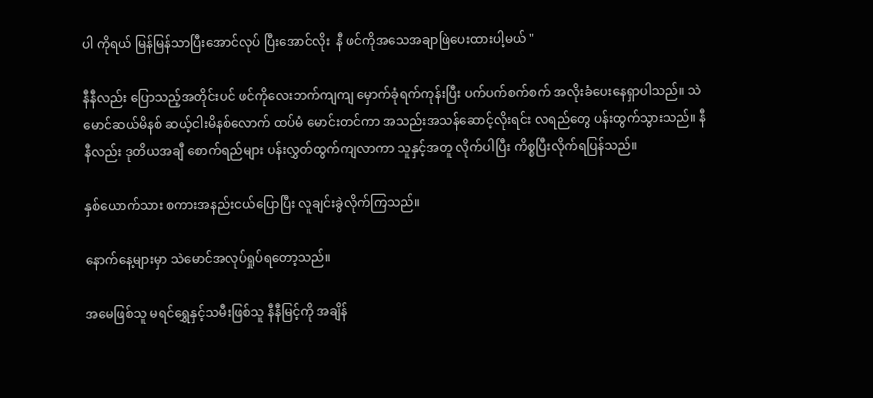ပါ ကိုရယ် မြန်မြန်သာပြီးအောင်လုပ် ပြီးအောင်လိုး  နီ ဖင်ကိုအသေအချာဖြဲပေးထားပါ့မယ် "

နီနီလည်း ပြောသည့်အတိုင်းပင် ဖင်ကိုလေးဘက်ကျကျ မှောက်ခုံရက်ကုန်းပြီး ပက်ပက်စက်စက် အလိုးခံပေးနေရှာပါသည်။ သဲမောင်ဆယ်မိနစ် ဆယ့်ငါးမိနစ်လောက် ထပ်မံ မောင်းတင်ကာ အသည်းအသန်ဆောင့်လိုးရင်း လရည်တွေ ပန်းထွက်သွားသည်။ နီနီလည်း ဒုတိယအချီ စောက်ရည်များ ပန်းလွှတ်ထွက်ကျလာကာ သူနှင့်အတူ လိုက်ပါပြီး ကိစ္စပြီးလိုက်ရပြန်သည်။

နှစ်ယောက်သား စကားအနည်းငယ်ပြောပြီး လူချင်းခွဲလိုက်ကြသည်။

နောက်နေ့များမှာ သဲမောင်အလုပ်ရှုပ်ရတော့သည်။

အမေဖြစ်သူ မရင်ရွှေနှင့်သမီးဖြစ်သူ နီနီမြင့်ကို အချိန်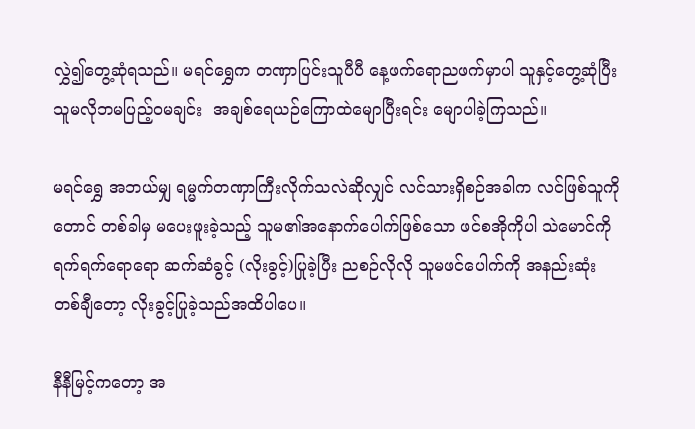လွှဲ၍တွေ့ဆုံရသည်။ မရင်ရွှေက တဏှာပြင်းသူပီပီ နေ့ဖက်ရောညဖက်မှာပါ သူနှင့်တွေ့ဆုံပြီး သူမလိုဘမပြည့်ဝမချင်း  အချစ်ရေယဉ်ကြောထဲမျောပြီးရင်း မျောပါခဲ့ကြသည်။

မရင်ရွှေ အဘယ်မျှ ရမ္မက်တဏှာကြီးလိုက်သလဲဆိုလျှင် လင်သားရှိစဉ်အခါက လင်ဖြစ်သူကိုတောင် တစ်ခါမှ မပေးဖူးခဲ့သည့် သူမ၏အနောက်ပေါက်ဖြစ်သော ဖင်စအိုကိုပါ သဲမောင်ကို ရက်ရက်ရောရော ဆက်ဆံခွင့် (လိုးခွင့်)ပြုခဲ့ပြီး ညစဉ်လိုလို သူမဖင်ပေါက်ကို အနည်းဆုံးတစ်ချီတော့ လိုးခွင့်ပြုခဲ့သည်အထိပါပေ။

နီနီမြင့်ကတော့ အ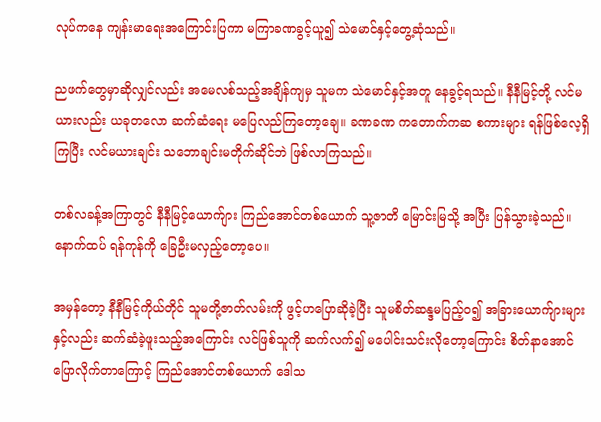လုပ်ကနေ ကျန်းမာရေးအကြောင်းပြကာ မကြာခဏခွင့်ယူ၍ သဲမောင်နှင့်တွေ့ဆုံသည်။

ညဖက်တွေမှာဆိုလျှင်လည်း အမေလစ်သည့်အချိန်ကျမှ သူမက သဲမောင်နှင့်အတူ နေခွင့်ရသည်။ နီနီမြင့်တို့ လင်မယားလည်း ယခုတလော ဆက်ဆံရေး မပြေလည်ကြတော့ချေ။ ခဏခဏ ကတောက်ကဆ စကားများ ရန်ဖြစ်လေ့ရှိကြပြီး လင်မယားချင်း သဘောချင်းမတိုက်ဆိုင်ဘဲ ဖြစ်လာကြသည်။

တစ်လခန့်အကြာတွင် နီနီမြင့်ယောက်ျား ကြည်အောင်တစ်ယောက် သူ့ဇာတိ မြောင်းမြသို့ အပြီး ပြန်သွားခဲ့သည်။ နောက်ထပ် ရန်ကုန်ကို ခြေဦးမလှည့်တော့ပေ။

အမှန်တော့ နီနီမြင့်ကိုယ်တိုင် သူမတို့ဇာတ်လမ်းကို ဖွင့်ဟပြောဆိုခဲ့ပြီး သူမစိတ်ဆန္ဒမပြည့်ဝ၍ အခြားယောက်ျားများနှင့်လည်း ဆက်ဆံခဲ့ဖူးသည့်အကြောင်း လင်ဖြစ်သူကို ဆက်လက်၍ မပေါင်းသင်းလိုတော့ကြောင်း စိတ်နာအောင်ပြောလိုက်တာကြောင့် ကြည်အောင်တစ်ယောက် ဒေါသ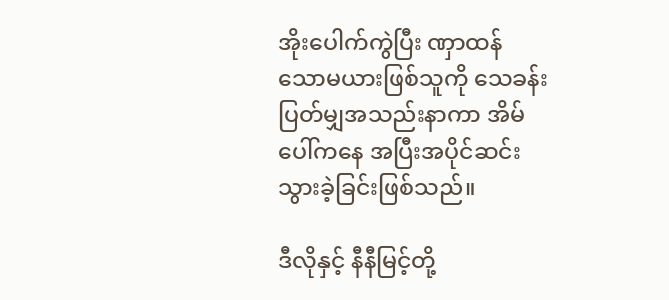အိုးပေါက်ကွဲပြီး ဏှာထန်သောမယားဖြစ်သူကို သေခန်းပြတ်မျှအသည်းနာကာ အိမ်ပေါ်ကနေ အပြီးအပိုင်ဆင်းသွားခဲ့ခြင်းဖြစ်သည်။

ဒီလိုနှင့် နီနီမြင့်တို့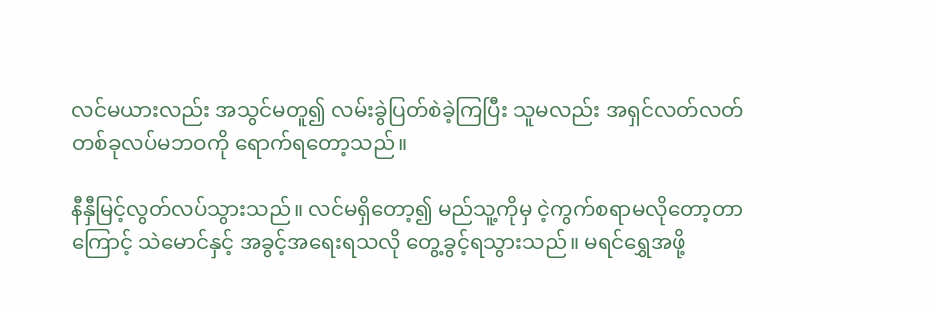လင်မယားလည်း အသွင်မတူ၍ လမ်းခွဲပြတ်စဲခဲ့ကြပြီး သူမလည်း အရှင်လတ်လတ် တစ်ခုလပ်မဘဝကို ရောက်ရတော့သည်။

နီနှီမြင့်လွတ်လပ်သွားသည်။ လင်မရှိတော့၍ မည်သူ့ကိုမှ ငဲ့ကွက်စရာမလိုတော့တာကြောင့် သဲမောင်နှင့် အခွင့်အရေးရသလို တွေ့ခွင့်ရသွားသည်။ မရင်ရွှေအဖို့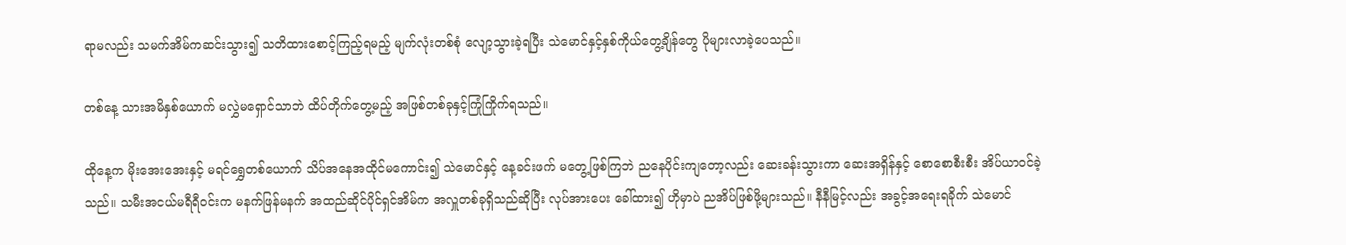ရာမလည်း သမက်အိမ်ကဆင်းသွား၍ သတိထားစောင့်ကြည့်ရမည့် မျက်လုံးတစ်စုံ လျော့သွားခဲ့ရပြီး သဲမောင်နှင့်နှစ်ကိုယ်တွေ့ချိန်တွေ ပိုများလာခဲ့ပေသည်။

တစ်နေ့ သားအမိနှစ်ယောက် မလွှဲမရှောင်သာဘဲ ထိပ်တိုက်တွေ့မည့် အဖြစ်တစ်ခုနှင့်ကြုံကြိုက်ရသည်။

ထိုနေ့က မိုးအေးအေးနှင့် မရင်ရွှေတစ်ယောက် သိပ်အနေအထိုင်မကောင်း၍ သဲမောင်နှင့် နေ့ခင်းဖက် မတွေ့ဖြစ်ကြဘဲ ညနေပိုင်းကျတော့လည်း ဆေးခန်းသွားကာ ဆေးအရှိန်နှင့် စောစောစီးစီး အိပ်ယာဝင်ခဲ့သည်။ သမီးအငယ်မရီရီဝင်းက မနက်ဖြန်မနက် အထည်ဆိုင်ပိုင်ရှင်အိမ်က အလှူတစ်ခုရှိသည်ဆိုပြီး လုပ်အားပေး ခေါ်ထား၍ ဟိုမှာပဲ ညအိပ်ဖြစ်ဖို့များသည်။ နီနီမြင့်လည်း အခွင့်အရေးရခိုက် သဲမောင်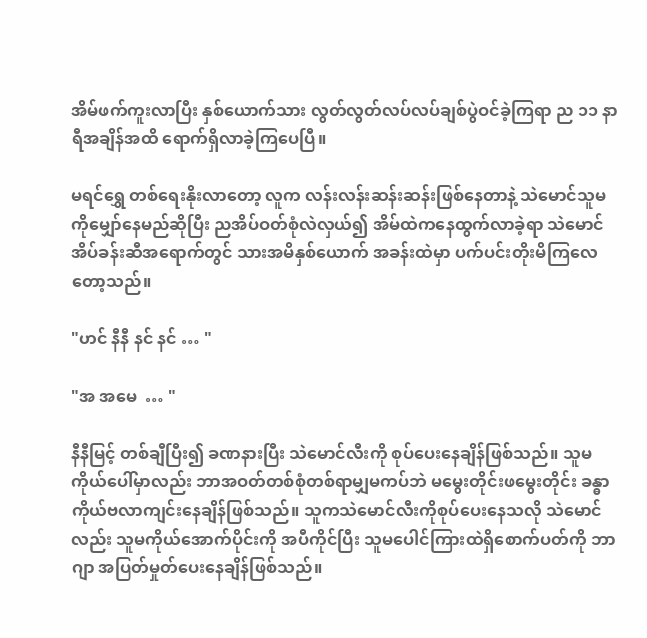အိမ်ဖက်ကူးလာပြီး နှစ်ယောက်သား လွတ်လွတ်လပ်လပ်ချစ်ပွဲဝင်ခဲ့ကြရာ ည ၁၁ နာရီအချိန်အထိ ရောက်ရှိလာခဲ့ကြပေပြီ။

မရင်ရွှေ တစ်ရေးနိုးလာတော့ လူက လန်းလန်းဆန်းဆန်းဖြစ်နေတာနဲ့ သဲမောင်သူမကိုမျှော်နေမည်ဆိုပြီး ညအိပ်ဝတ်စုံလဲလှယ်၍ အိမ်ထဲကနေထွက်လာခဲ့ရာ သဲမောင်အိပ်ခန်းဆီအရောက်တွင် သားအမိနှစ်ယောက် အခန်းထဲမှာ ပက်ပင်းတိုးမိကြလေတော့သည်။

"ဟင် နီနီ နင် နင် … "

"အ အမေ  … "

နီနီမြင့် တစ်ချီပြီး၍ ခဏနားပြီး သဲမောင်လီးကို စုပ်ပေးနေချိန်ဖြစ်သည်။ သူမကိုယ်ပေါ်မှာလည်း ဘာအဝတ်တစ်စုံတစ်ရာမျှမကပ်ဘဲ မမွေးတိုင်းဖမွေးတိုင်း ခန္ဓာကိုယ်ဗလာကျင်းနေချိန်ဖြစ်သည်။ သူကသဲမောင်လီးကိုစုပ်ပေးနေသလို သဲမောင်လည်း သူမကိုယ်အောက်ပိုင်းကို အပီကိုင်ပြီး သူမပေါင်ကြားထဲရှိစောက်ပတ်ကို ဘာဂျာ အပြတ်မှုတ်ပေးနေချိန်ဖြစ်သည်။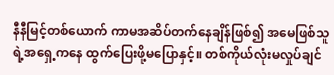နီနီမြင့်တစ်ယောက် ကာမအဆိပ်တက်နေချိန်ဖြစ်၍ အမေဖြစ်သူရဲ့အရှေ့ကနေ ထွက်ပြေးဖို့မပြောနှင့်။ တစ်ကိုယ်လုံးမလှုပ်ချင်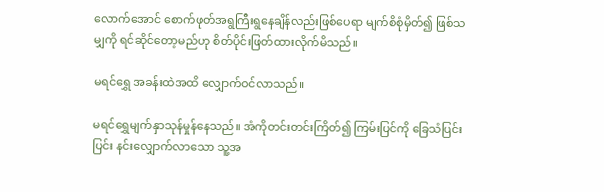လောက်အောင် စောက်ဖုတ်အရွကြီးရွနေချိန်လည်းဖြစ်ပေရာ မျက်စိစုံမှိတ်၍ ဖြစ်သမျှကို ရင်ဆိုင်တော့မည်ဟု စိတ်ပိုင်းဖြတ်ထားလိုက်မိသည်။

မရင်ရွှေ အခန်းထဲအထိ လျှောက်ဝင်လာသည်။

မရင်ရွှေမျက်နှာသုန်မှုန်နေသည်။ အံကိုတင်းတင်းကြိတ်၍ ကြမ်းပြင်ကို ခြေသံပြင်းပြင်း နင်းလျှောက်လာသော သူ့အ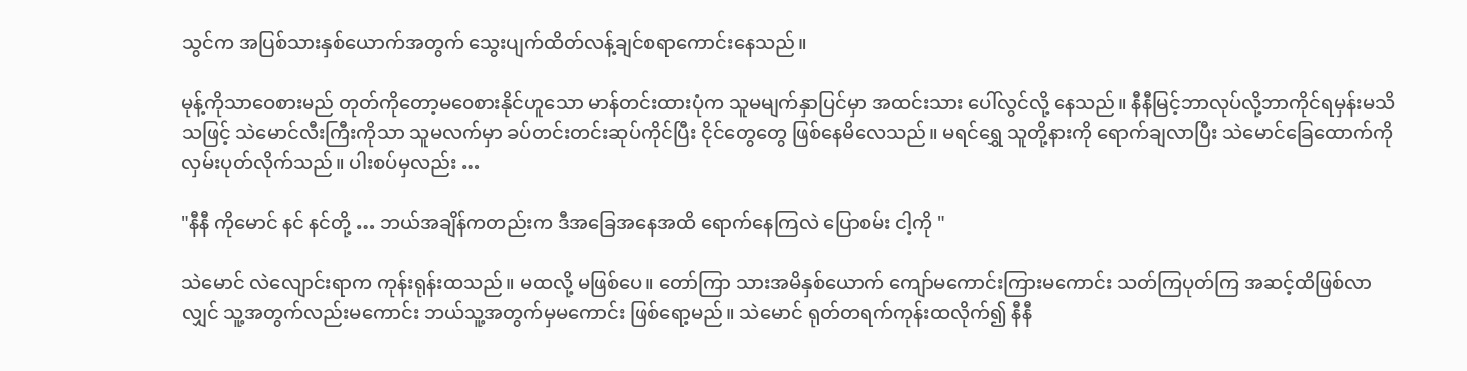သွင်က အပြစ်သားနှစ်ယောက်အတွက် သွေးပျက်ထိတ်လန့်ချင်စရာကောင်းနေသည်။

မုန့်ကိုသာဝေစားမည် တုတ်ကိုတော့မဝေစားနိုင်ဟူသော မာန်တင်းထားပုံက သူမမျက်နှာပြင်မှာ အထင်းသား ပေါ်လွင်လို့ နေသည်။ နီနီမြင့်ဘာလုပ်လို့ဘာကိုင်ရမှန်းမသိသဖြင့် သဲမောင်လီးကြီးကိုသာ သူမလက်မှာ ခပ်တင်းတင်းဆုပ်ကိုင်ပြီး ငိုင်တွေတွေ ဖြစ်နေမိလေသည်။ မရင်ရွှေ သူတို့နားကို ရောက်ချလာပြီး သဲမောင်ခြေထောက်ကို လှမ်းပုတ်လိုက်သည်။ ပါးစပ်မှလည်း …

"နီနီ ကိုမောင် နင် နင်တို့ … ဘယ်အချိန်ကတည်းက ဒီအခြေအနေအထိ ရောက်နေကြလဲ ပြောစမ်း ငါ့ကို "

သဲမောင် လဲလျောင်းရာက ကုန်းရုန်းထသည်။ မထလို့ မဖြစ်ပေ။ တော်ကြာ သားအမိနှစ်ယောက် ကျော်မကောင်းကြားမကောင်း သတ်ကြပုတ်ကြ အဆင့်ထိဖြစ်လာလျှင် သူ့အတွက်လည်းမကောင်း ဘယ်သူ့အတွက်မှမကောင်း ဖြစ်ရော့မည်။ သဲမောင် ရုတ်တရက်ကုန်းထလိုက်၍ နီနီ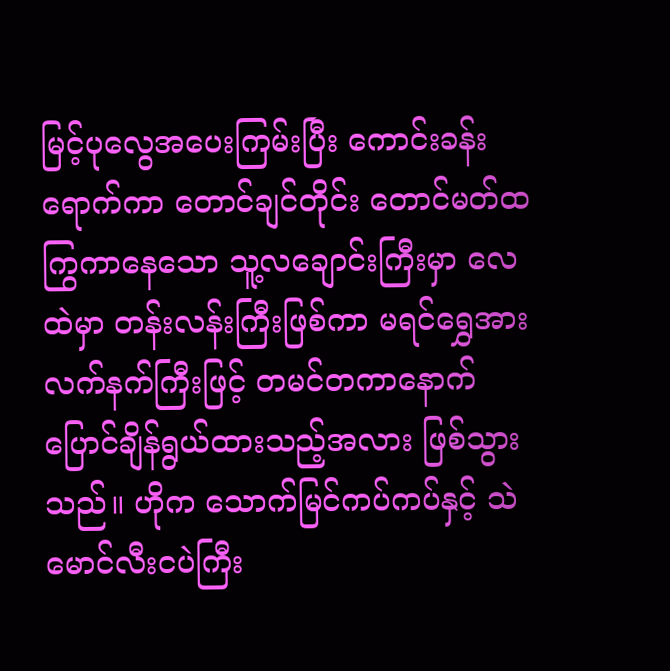မြင့်ပုလွေအပေးကြမ်းပြီး ကောင်းခန်းရောက်ကာ တောင်ချင်တိုင်း တောင်မတ်ထကြွကာနေသော သူ့လချောင်းကြီးမှာ လေထဲမှာ တန်းလန်းကြီးဖြစ်ကာ မရင်ရွှေအား လက်နက်ကြီးဖြင့် တမင်တကာနောက်ပြောင်ချိန်ရွယ်ထားသည့်အလား ဖြစ်သွားသည်။ ဟိုက သောက်မြင်ကပ်ကပ်နှင့် သဲမောင်လီးငပဲကြီး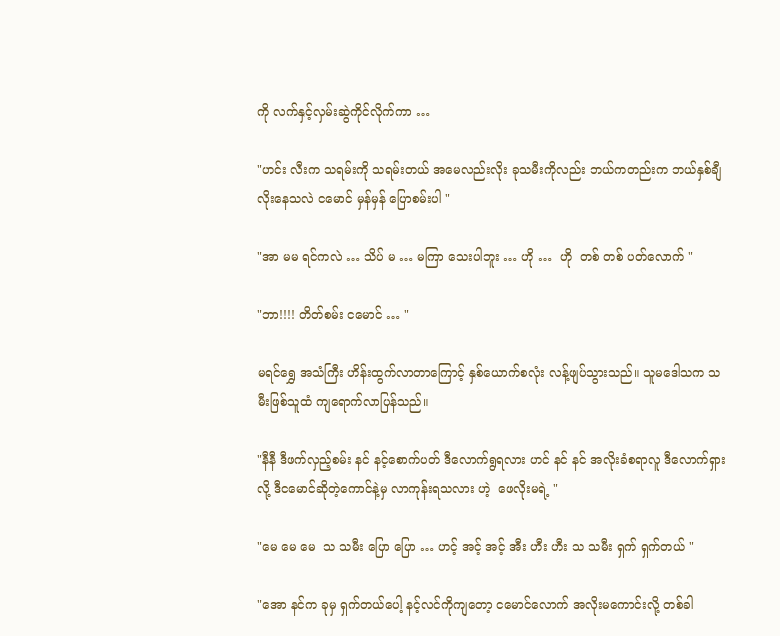ကို လက်နှင့်လှမ်းဆွဲကိုင်လိုက်ကာ …

"ဟင်း လီးက သရမ်းကို သရမ်းတယ် အမေလည်းလိုး ခုသမီးကိုလည်း ဘယ်ကတည်းက ဘယ်နှစ်ချီ လိုးနေသလဲ ငမောင် မှန်မှန် ပြောစမ်းပါ "

"အာ မမ ရင်ကလဲ … သိပ် မ … မကြာ သေးပါဘူး … ဟို …  ဟို  တစ် တစ် ပတ်လောက် "

"ဘာ!!!! တိတ်စမ်း ငမောင် … "

မရင်ရွှေ အသံကြီး ဟိန်းထွက်လာတာကြောင့် နှစ်ယောက်စလုံး လန့်ဖျပ်သွားသည်။ သူမဒေါသက သမီးဖြစ်သူထံ ကျရောက်လာပြန်သည်။

"နီနီ ဒီဖက်လှည့်စမ်း နင် နင့်စောက်ပတ် ဒီလောက်ရွရလား ဟင် နင် နင် အလိုးခံစရာလူ ဒီလောက်ရှားလို့ ဒီငမောင်ဆိုတဲ့ကောင်နဲ့မှ လာကုန်းရသလား ဟဲ့  ဖေလိုးမရဲ့ "

"မေ မေ မေ  သ သမီး ပြော ပြော … ဟင့် အင့် အင့် အီး ဟီး ဟီး သ သမီး ရှက် ရှက်တယ် "

"အော နင်က ခုမှ ရှက်တယ်ပေါ့ နင့်လင်ကိုကျတော့ ငမောင်လောက် အလိုးမကောင်းလို့ တစ်ခါ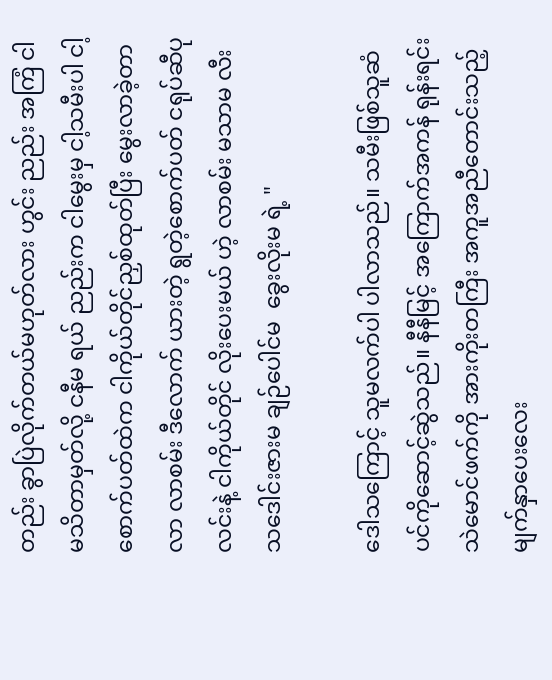တည်း ခွာပြဲလိုက်တယ်မဟုတ်လား ဟွင်း ညည်း အကြံ ငါမသိတာမှတ်လို့ ငနီမ ရယ် ညည်းက ငါမွေးမှ ငါ့သမီးပါ ငါ့စောက်ပတ်ထဲက ငါကိုယ်တိုင်ညှစ်ထုတ်ပြီး မွေးလာခဲ့တာ  လာ လာစမ်း ဒီလောက် ယားတဲ့ ရွတဲ့စောက်ပတ် ငရုပ်ဆီပုလင်းနဲ့ ငါကိုယ်တိုင် လိုးပေးမယ် ဟဲ့ လာစမ်း မသာမ လီးသဒေါင်းဇားမ ချဉ်ပေါင်မ  ခွေးလိုးမ ရဲ့ "

ဒေါသကြောင့် သူမလက်ပါ ပါလာသည်။ သမီးဖြစ်သူဆံပင်ကိုဆောင့်ဆွဲသည်။ နီနီမြင့် အကြောက်အကန် ရုန်းရင်း သဲမောင်ဖက်ကို အားကိုးတကြီး အကူအညီတောင်းသည့်မျက်နှာပေးလေး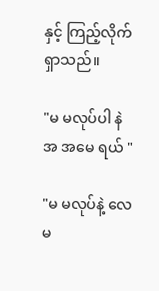နှင့် ကြည့်လိုက်ရှာသည်။

"မ မလုပ်ပါ နဲ အ အမေ ရယ် "

"မ မလုပ်နဲ့ လေ မ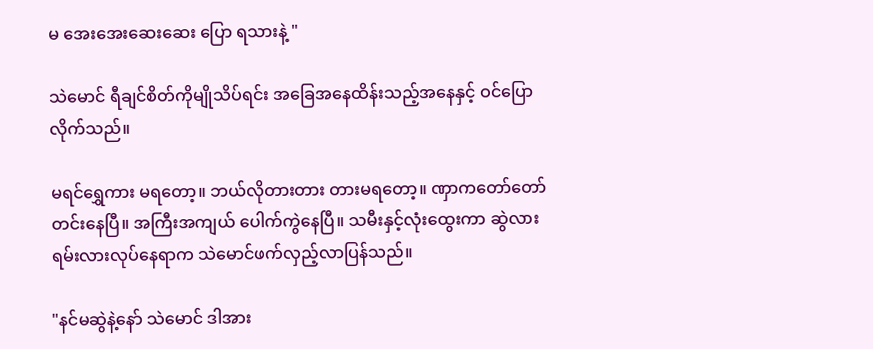မ အေးအေးဆေးဆေး ပြော ရသားနဲ့ "

သဲမောင် ရီချင်စိတ်ကိုမျိုသိပ်ရင်း အခြေအနေထိန်းသည့်အနေနှင့် ဝင်ပြောလိုက်သည်။

မရင်ရွှေကား မရတော့။ ဘယ်လိုတားတား တားမရတော့။ ဏှာကတော်တော်တင်းနေပြီ။ အကြီးအကျယ် ပေါက်ကွဲနေပြီ။ သမီးနှင့်လုံးထွေးကာ ဆွဲလားရမ်းလားလုပ်နေရာက သဲမောင်ဖက်လှည့်လာပြန်သည်။

"နင်မဆွဲနဲ့နော် သဲမောင် ဒါအား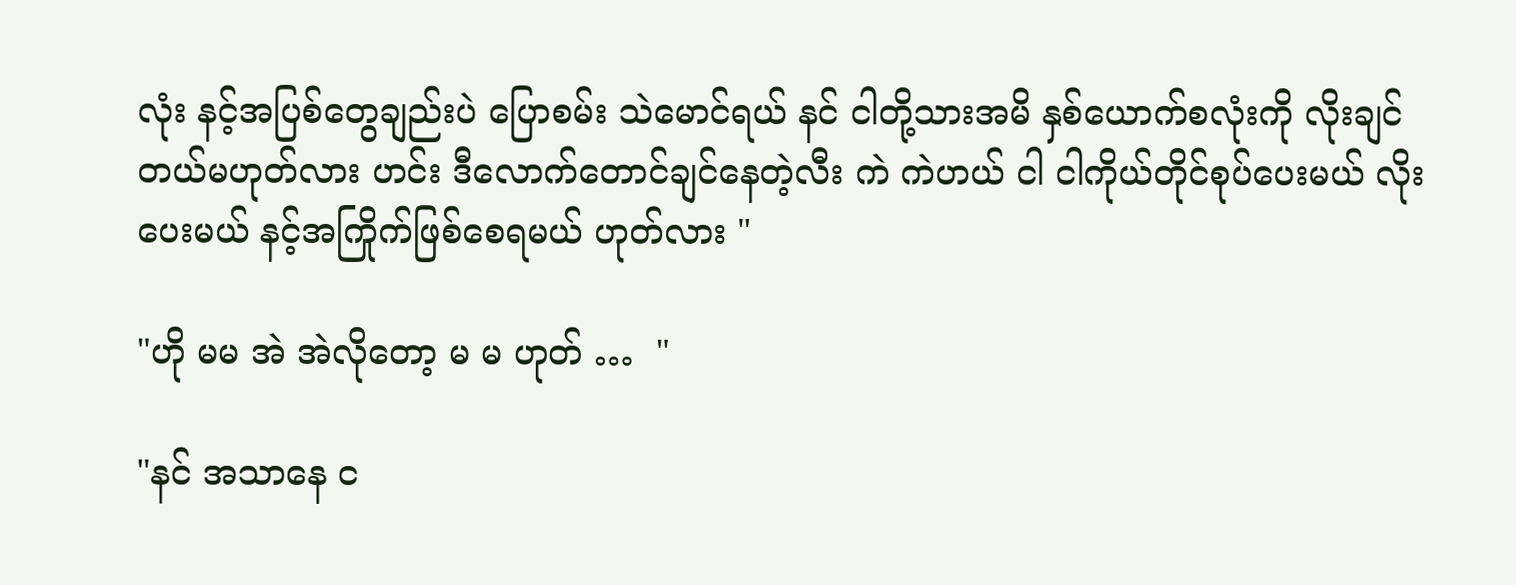လုံး နင့်အပြစ်တွေချည်းပဲ ပြောစမ်း သဲမောင်ရယ် နင် ငါတို့သားအမိ နှစ်ယောက်စလုံးကို လိုးချင်တယ်မဟုတ်လား ဟင်း ဒီလောက်တောင်ချင်နေတဲ့လီး ကဲ ကဲဟယ် ငါ ငါကိုယ်တိုင်စုပ်ပေးမယ် လိုးပေးမယ် နင့်အကြိုက်ဖြစ်စေရမယ် ဟုတ်လား "

"ဟို မမ အဲ အဲလိုတော့ မ မ ဟုတ် …  "

"နင် အသာနေ င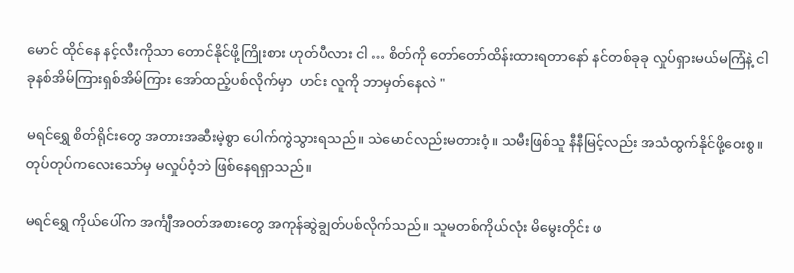မောင် ထိုင်နေ နင့်လီးကိုသာ တောင်နိုင်ဖို့ကြိုးစား ဟုတ်ပီလား ငါ … စိတ်ကို တော်တော်ထိန်းထားရတာနော် နင်တစ်ခုခု လှုပ်ရှားမယ်မကြံနဲ့ ငါ ခုနစ်အိမ်ကြားရှစ်အိမ်ကြား အော်ထည့်ပစ်လိုက်မှာ  ဟင်း လူကို ဘာမှတ်နေလဲ "

မရင်ရွှေ စိတ်ရိုင်းတွေ အတားအဆီးမဲ့စွာ ပေါက်ကွဲသွားရသည်။ သဲမောင်လည်းမတားဝံ့။ သမီးဖြစ်သူ နီနီမြင့်လည်း အသံထွက်နိုင်ဖို့ဝေးစွ။ တုပ်တုပ်ကလေးသော်မှ မလှုပ်ဝံ့ဘဲ ဖြစ်နေရရှာသည်။

မရင်ရွှေ ကိုယ်ပေါ်က အင်္ကျီအဝတ်အစားတွေ အကုန်ဆွဲချွတ်ပစ်လိုက်သည်။ သူမတစ်ကိုယ်လုံး မိမွေးတိုင်း ဖ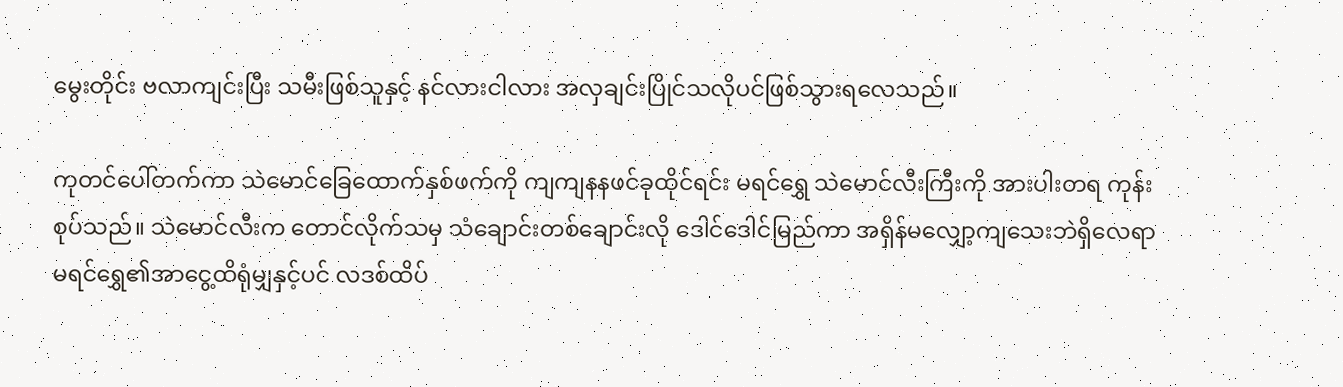မွေးတိုင်း ဗလာကျင်းပြီး သမီးဖြစ်သူနှင့် နင်လားငါလား အလှချင်းပြိုင်သလိုပင်ဖြစ်သွားရလေသည်။

ကုတင်ပေါ်တက်ကာ သဲမောင်ခြေထောက်နှစ်ဖက်ကို ကျကျနနဖင်ခုထိုင်ရင်း မရင်ရွှေ သဲမောင်လီးကြီးကို အားပါးတရ ကုန်းစုပ်သည်။ သဲမောင်လီးက တောင်လိုက်သမှ သံချောင်းတစ်ချောင်းလို ဒေါင်ဒေါင်မြည်ကာ အရှိန်မလျှော့ကျသေးဘဲရှိလေရာ မရင်ရွှေ၏အာငွေ့ထိရုံမျှနှင့်ပင် လဒစ်ထိပ်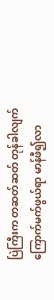ပြဲကြီးက တဆတ်ဆတ် တုန်ခါလျက် ကြောက်မက်ဖွယ်ရာ မာန်ဖီ၍လာ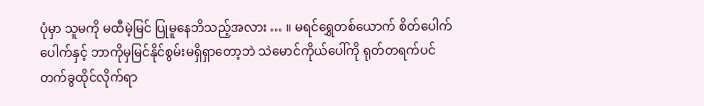ပုံမှာ သူမကို မထီမဲ့မြင် ပြုမူနေဘိသည့်အလား … ။ မရင်ရွှေတစ်ယောက် စိတ်ပေါက်ပေါက်နှင့် ဘာကိုမှမြင်နိုင်စွမ်းမရှိရှာတော့ဘဲ သဲမောင်ကိုယ်ပေါ်ကို ရုတ်တရက်ပင် တက်ခွထိုင်လိုက်ရာ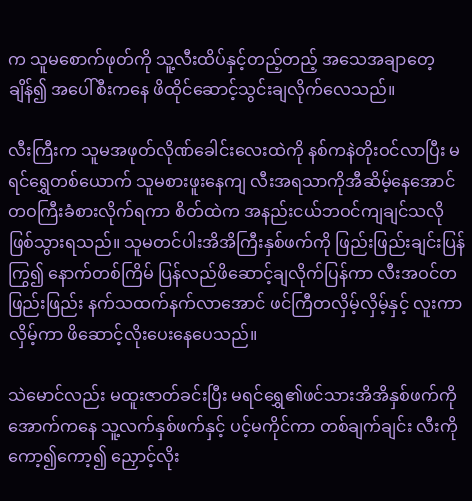က သူမစောက်ဖုတ်ကို သူ့လီးထိပ်နှင့်တည့်တည့် အသေအချာတေ့ချိန်၍ အပေါ်စီးကနေ ဖိထိုင်ဆောင့်သွင်းချလိုက်လေသည်။

လီးကြီးက သူမအဖုတ်လိုဏ်ခေါင်းလေးထဲကို နစ်ကနဲတိုးဝင်လာပြီး မရင်ရွှေတစ်ယောက် သူမစားဖူးနေကျ လီးအရသာကိုအီဆိမ့်နေအောင် တဝကြီးခံစားလိုက်ရကာ စိတ်ထဲက အနည်းငယ်ဘဝင်ကျချင်သလို ဖြစ်သွားရသည်။ သူမတင်ပါးအိအိကြီးနှစ်ဖက်ကို ဖြည်းဖြည်းချင်းပြန်ကြွ၍ နောက်တစ်ကြိမ် ပြန်လည်ဖိဆောင့်ချလိုက်ပြန်ကာ လီးအဝင်တဖြည်းဖြည်း နက်သထက်နက်လာအောင် ဖင်ကြီတလှိမ့်လှိမ့်နှင့် လူးကာလှိမ့်ကာ ဖိဆောင့်လိုးပေးနေပေသည်။

သဲမောင်လည်း မထူးဇာတ်ခင်းပြီး မရင်ရွှေ၏ဖင်သားအိအိနှစ်ဖက်ကို အောက်ကနေ သူ့လက်နှစ်ဖက်နှင့် ပင့်မကိုင်ကာ တစ်ချက်ချင်း လီးကိုကော့၍ကော့၍ ညှောင့်လိုး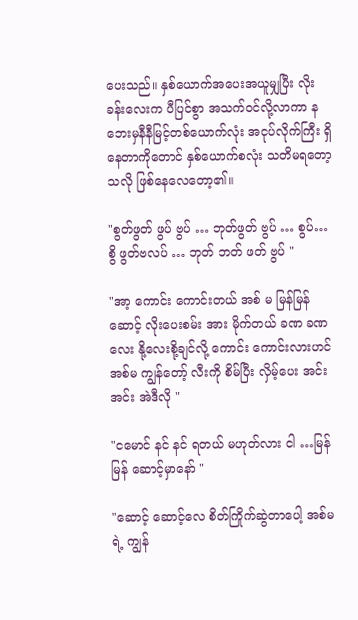ပေးသည်။ နှစ်ယောက်အပေးအယူမျှပြီး လိုးခန်းလေးက ပီပြင်စွာ အသက်ဝင်လို့လာကာ နဘေးမှနီနီမြင့်တစ်ယောက်လုံး အငုပ်လိုက်ကြီး ရှိနေတာကိုတောင် နှစ်ယောက်စလုံး သတိမရတော့သလို ဖြစ်နေလေတော့၏။

"စွတ်ဖွတ် ဖွပ် ဗွပ် … ဘုတ်ဖွတ် ဗွပ် … စွပ်… စွိ ဖွတ်ဗလပ် … ဘုတ် ဘတ် ဖတ် ဗွပ် "

"အာ့ ကောင်း ကောင်းတယ် အစ် မ မြန်မြန် ဆောင့် လိုးပေးစမ်း အား မိုက်တယ် ခဏ ခဏလေး နို့လေးစို့ချင်လို့ ကောင်း ကောင်းလားဟင် အစ်မ ကျွန်တော့် လီးကို စိမ်ပြီး လှိမ့်ပေး အင်းအင်း အဲဒီလို "

"ငမောင် နင် နင် ရတယ် မဟုတ်လား ငါ …မြန်မြန် ဆောင့်မှာနော် "

"ဆောင့် ဆောင့်လေ စိတ်ကြိုက်ဆွဲတာပေါ့ အစ်မရဲ့ ကျွန်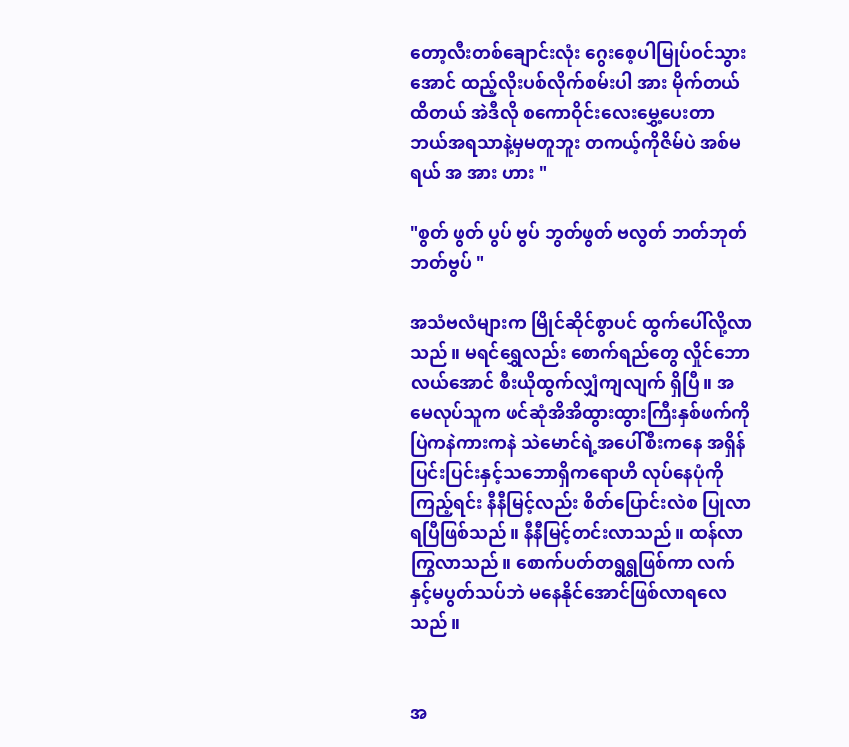တော့လီးတစ်ချောင်းလုံး ဂွေးစေ့ပါမြုပ်ဝင်သွားအောင် ထည့်လိုးပစ်လိုက်စမ်းပါ အား မိုက်တယ် ထိတယ် အဲဒီလို စကောဝိုင်းလေးမွှေ့ပေးတာ ဘယ်အရသာနဲ့မှမတူဘူး တကယ့်ကိုဇိမ်ပဲ အစ်မရယ် အ အား ဟား "

"စွတ် ဖွတ် ပွပ် ဗွပ် ဘွတ်ဖွတ် ဗလွတ် ဘတ်ဘုတ် ဘတ်ဗွပ် "

အသံဗလံများက မြိုင်ဆိုင်စွာပင် ထွက်ပေါ်လို့လာသည်။ မရင်ရွှေလည်း စောက်ရည်တွေ လှိုင်ဘောလယ်အောင် စီးယိုထွက်လျှံကျလျက် ရှိပြီ။ အမေလုပ်သူက ဖင်ဆုံအိအိထွားထွားကြီးနှစ်ဖက်ကို ပြဲကနဲကားကနဲ သဲမောင်ရဲ့အပေါ်စီးကနေ အရှိန်ပြင်းပြင်းနှင့်သဘောရှိကရောဟိ လုပ်နေပုံကိုကြည့်ရင်း နီနီမြင့်လည်း စိတ်ပြောင်းလဲစ ပြုလာရပြီဖြစ်သည်။ နီနီမြင့်တင်းလာသည်။ ထန်လာကြွလာသည်။ စောက်ပတ်တရွရွဖြစ်ကာ လက်နှင့်မပွတ်သပ်ဘဲ မနေနိုင်အောင်ဖြစ်လာရလေသည်။


အ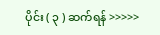ပိုင်း ( ၃ ) ဆက်ရန် >>>>>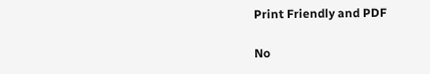Print Friendly and PDF

No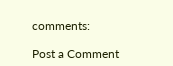comments:

Post a Comment